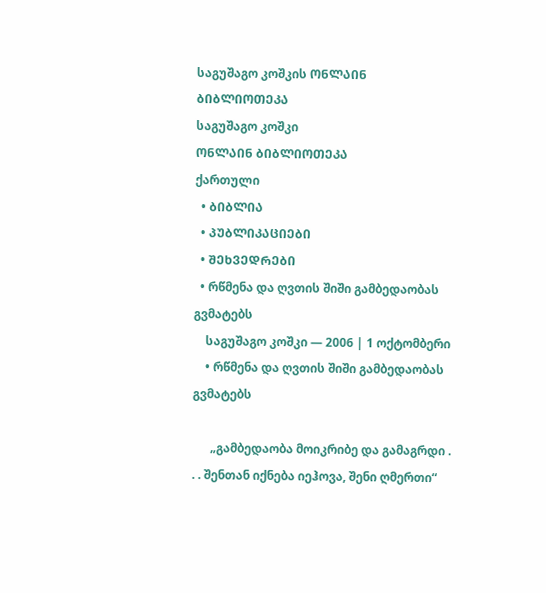საგუშაგო კოშკის ᲝᲜᲚᲐᲘᲜ ᲑᲘᲑᲚᲘᲝᲗᲔᲙᲐ
საგუშაგო კოშკი
ᲝᲜᲚᲐᲘᲜ ᲑᲘᲑᲚᲘᲝᲗᲔᲙᲐ
ქართული
  • ᲑᲘᲑᲚᲘᲐ
  • ᲞᲣᲑᲚᲘᲙᲐᲪᲘᲔᲑᲘ
  • ᲨᲔᲮᲕᲔᲓᲠᲔᲑᲘ
  • რწმენა და ღვთის შიში გამბედაობას გვმატებს
    საგუშაგო კოშკი — 2006 | 1 ოქტომბერი
    • რწმენა და ღვთის შიში გამბედაობას გვმატებს

      „გამბედაობა მოიკრიბე და გამაგრდი . . . შენთან იქნება იეჰოვა, შენი ღმერთი“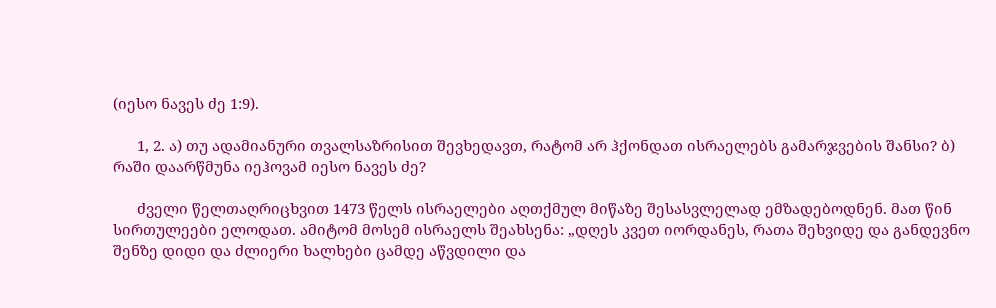(იესო ნავეს ძე 1:9).

      1, 2. ა) თუ ადამიანური თვალსაზრისით შევხედავთ, რატომ არ ჰქონდათ ისრაელებს გამარჯვების შანსი? ბ) რაში დაარწმუნა იეჰოვამ იესო ნავეს ძე?

      ძველი წელთაღრიცხვით 1473 წელს ისრაელები აღთქმულ მიწაზე შესასვლელად ემზადებოდნენ. მათ წინ სირთულეები ელოდათ. ამიტომ მოსემ ისრაელს შეახსენა: „დღეს კვეთ იორდანეს, რათა შეხვიდე და განდევნო შენზე დიდი და ძლიერი ხალხები ცამდე აწვდილი და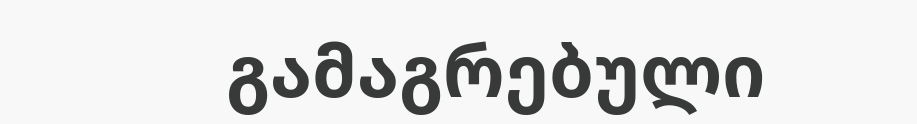გამაგრებული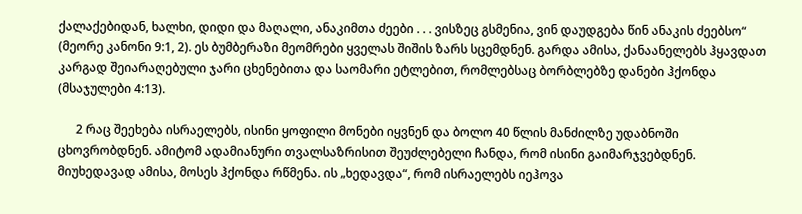ქალაქებიდან, ხალხი, დიდი და მაღალი, ანაკიმთა ძეები . . . ვისზეც გსმენია, ვინ დაუდგება წინ ანაკის ძეებსო“ (მეორე კანონი 9:1, 2). ეს ბუმბერაზი მეომრები ყველას შიშის ზარს სცემდნენ. გარდა ამისა, ქანაანელებს ჰყავდათ კარგად შეიარაღებული ჯარი ცხენებითა და საომარი ეტლებით, რომლებსაც ბორბლებზე დანები ჰქონდა (მსაჯულები 4:13).

      2 რაც შეეხება ისრაელებს, ისინი ყოფილი მონები იყვნენ და ბოლო 40 წლის მანძილზე უდაბნოში ცხოვრობდნენ. ამიტომ ადამიანური თვალსაზრისით შეუძლებელი ჩანდა, რომ ისინი გაიმარჯვებდნენ. მიუხედავად ამისა, მოსეს ჰქონდა რწმენა. ის „ხედავდა“, რომ ისრაელებს იეჰოვა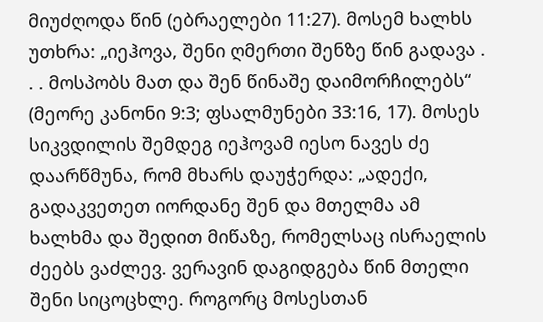მიუძღოდა წინ (ებრაელები 11:27). მოსემ ხალხს უთხრა: „იეჰოვა, შენი ღმერთი შენზე წინ გადავა . . . მოსპობს მათ და შენ წინაშე დაიმორჩილებს“ (მეორე კანონი 9:3; ფსალმუნები 33:16, 17). მოსეს სიკვდილის შემდეგ იეჰოვამ იესო ნავეს ძე დაარწმუნა, რომ მხარს დაუჭერდა: „ადექი, გადაკვეთეთ იორდანე შენ და მთელმა ამ ხალხმა და შედით მიწაზე, რომელსაც ისრაელის ძეებს ვაძლევ. ვერავინ დაგიდგება წინ მთელი შენი სიცოცხლე. როგორც მოსესთან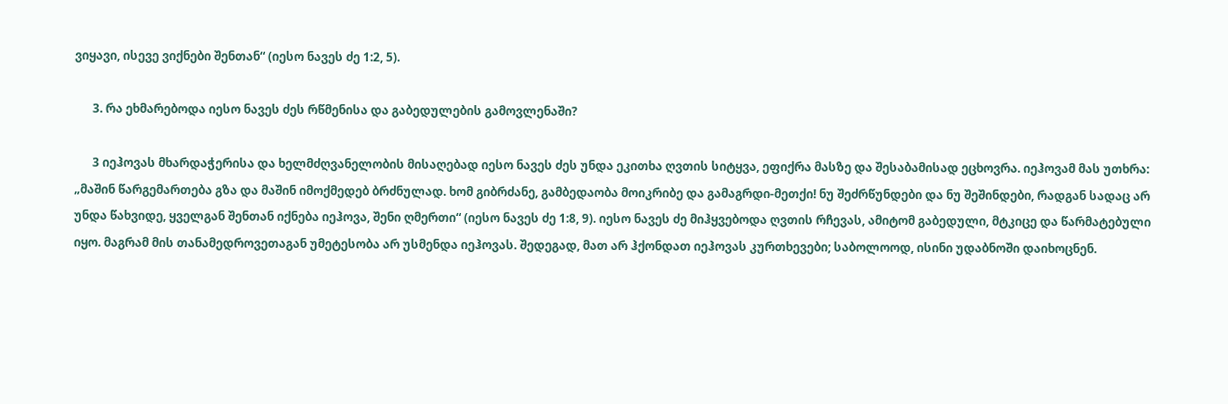ვიყავი, ისევე ვიქნები შენთან“ (იესო ნავეს ძე 1:2, 5).

      3. რა ეხმარებოდა იესო ნავეს ძეს რწმენისა და გაბედულების გამოვლენაში?

      3 იეჰოვას მხარდაჭერისა და ხელმძღვანელობის მისაღებად იესო ნავეს ძეს უნდა ეკითხა ღვთის სიტყვა, ეფიქრა მასზე და შესაბამისად ეცხოვრა. იეჰოვამ მას უთხრა: „მაშინ წარგემართება გზა და მაშინ იმოქმედებ ბრძნულად. ხომ გიბრძანე, გამბედაობა მოიკრიბე და გამაგრდი-მეთქი! ნუ შეძრწუნდები და ნუ შეშინდები, რადგან სადაც არ უნდა წახვიდე, ყველგან შენთან იქნება იეჰოვა, შენი ღმერთი“ (იესო ნავეს ძე 1:8, 9). იესო ნავეს ძე მიჰყვებოდა ღვთის რჩევას, ამიტომ გაბედული, მტკიცე და წარმატებული იყო. მაგრამ მის თანამედროვეთაგან უმეტესობა არ უსმენდა იეჰოვას. შედეგად, მათ არ ჰქონდათ იეჰოვას კურთხევები; საბოლოოდ, ისინი უდაბნოში დაიხოცნენ.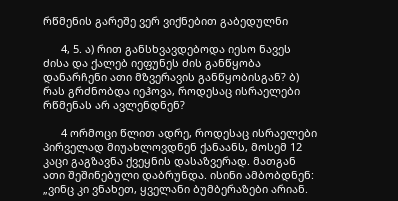რწმენის გარეშე ვერ ვიქნებით გაბედულნი

      4, 5. ა) რით განსხვავდებოდა იესო ნავეს ძისა და ქალებ იეფუნეს ძის განწყობა დანარჩენი ათი მზვერავის განწყობისგან? ბ) რას გრძნობდა იეჰოვა, როდესაც ისრაელები რწმენას არ ავლენდნენ?

      4 ორმოცი წლით ადრე, როდესაც ისრაელები პირველად მიუახლოვდნენ ქანაანს, მოსემ 12 კაცი გაგზავნა ქვეყნის დასაზვერად. მათგან ათი შეშინებული დაბრუნდა. ისინი ამბობდნენ: „ვინც კი ვნახეთ, ყველანი ბუმბერაზები არიან.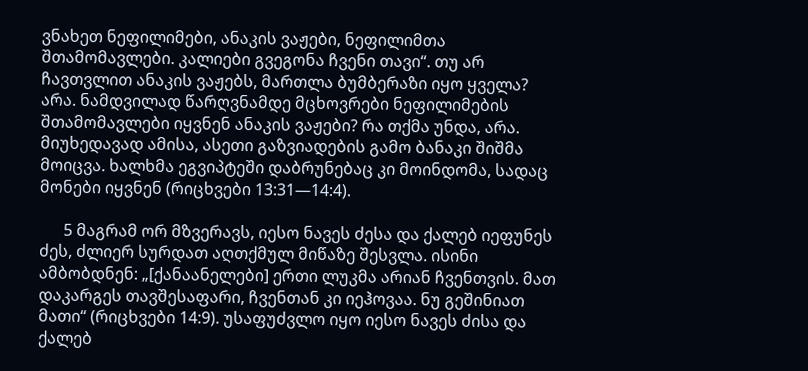ვნახეთ ნეფილიმები, ანაკის ვაჟები, ნეფილიმთა შთამომავლები. კალიები გვეგონა ჩვენი თავი“. თუ არ ჩავთვლით ანაკის ვაჟებს, მართლა ბუმბერაზი იყო ყველა? არა. ნამდვილად წარღვნამდე მცხოვრები ნეფილიმების შთამომავლები იყვნენ ანაკის ვაჟები? რა თქმა უნდა, არა. მიუხედავად ამისა, ასეთი გაზვიადების გამო ბანაკი შიშმა მოიცვა. ხალხმა ეგვიპტეში დაბრუნებაც კი მოინდომა, სადაც მონები იყვნენ (რიცხვები 13:31—14:4).

      5 მაგრამ ორ მზვერავს, იესო ნავეს ძესა და ქალებ იეფუნეს ძეს, ძლიერ სურდათ აღთქმულ მიწაზე შესვლა. ისინი ამბობდნენ: „[ქანაანელები] ერთი ლუკმა არიან ჩვენთვის. მათ დაკარგეს თავშესაფარი, ჩვენთან კი იეჰოვაა. ნუ გეშინიათ მათი“ (რიცხვები 14:9). უსაფუძვლო იყო იესო ნავეს ძისა და ქალებ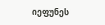იეფუნეს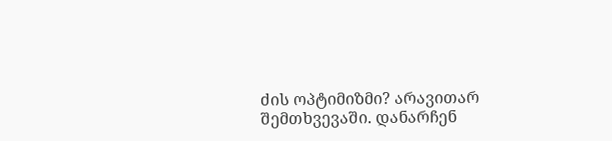ძის ოპტიმიზმი? არავითარ შემთხვევაში. დანარჩენ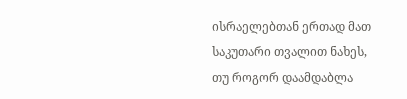ისრაელებთან ერთად მათ საკუთარი თვალით ნახეს, თუ როგორ დაამდაბლა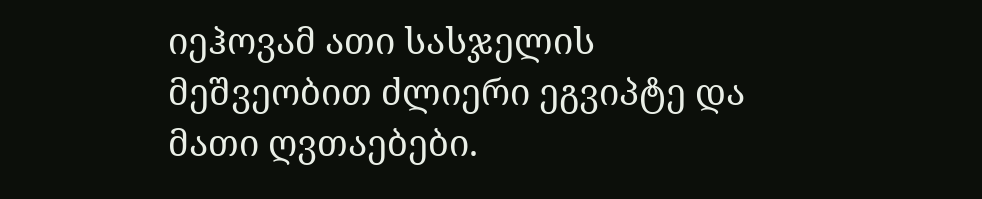იეჰოვამ ათი სასჯელის მეშვეობით ძლიერი ეგვიპტე და მათი ღვთაებები.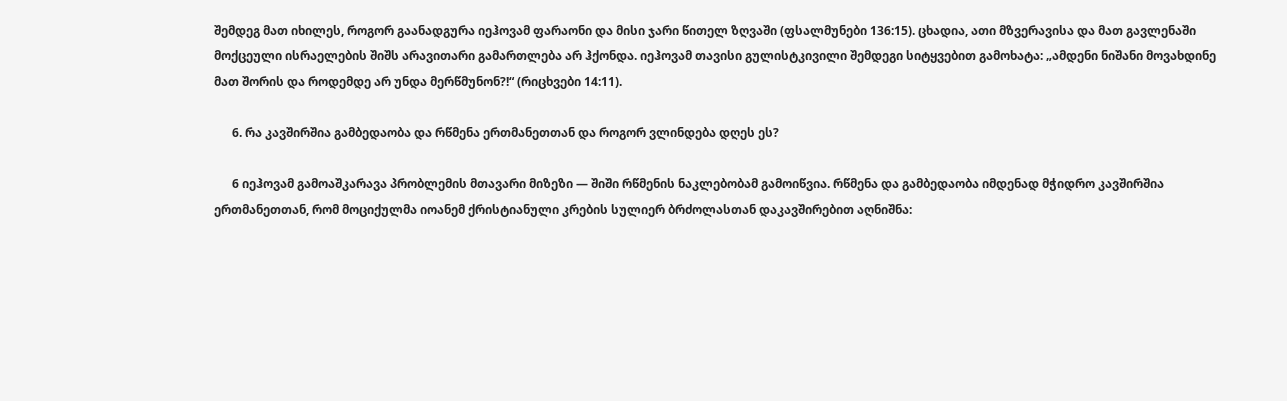შემდეგ მათ იხილეს, როგორ გაანადგურა იეჰოვამ ფარაონი და მისი ჯარი წითელ ზღვაში (ფსალმუნები 136:15). ცხადია, ათი მზვერავისა და მათ გავლენაში მოქცეული ისრაელების შიშს არავითარი გამართლება არ ჰქონდა. იეჰოვამ თავისი გულისტკივილი შემდეგი სიტყვებით გამოხატა: „ამდენი ნიშანი მოვახდინე მათ შორის და როდემდე არ უნდა მერწმუნონ?!“ (რიცხვები 14:11).

      6. რა კავშირშია გამბედაობა და რწმენა ერთმანეთთან და როგორ ვლინდება დღეს ეს?

      6 იეჰოვამ გამოაშკარავა პრობლემის მთავარი მიზეზი — შიში რწმენის ნაკლებობამ გამოიწვია. რწმენა და გამბედაობა იმდენად მჭიდრო კავშირშია ერთმანეთთან, რომ მოციქულმა იოანემ ქრისტიანული კრების სულიერ ბრძოლასთან დაკავშირებით აღნიშნა: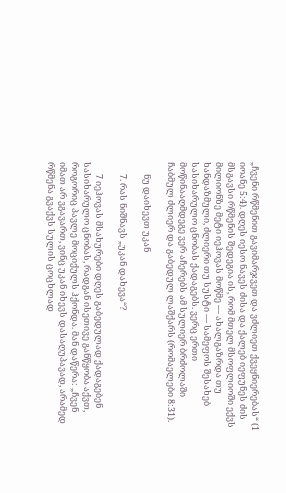„ჩვენი რწმენით გავიმარჯვეთ და ვძლიეთ ქვეყნიერებას“ (1 იოანე 5:4). დღეს იესო ნავეს ძისა და ქალებ იეფუნეს ძის მსგავსი რწმენის შედეგია ის, რომ მთელ მსოფლიოში ექვს მილიონზე მეტი იეჰოვას მოწმე — ახალგაზრდა თუ ხანდაზმული, ძლიერი თუ სუსტი — სამეფოს შესახებ სასიხარულო ცნობას ქადაგებს. ვერც ერთი მოწინააღმდეგე ვერ აჩერებს ამ სულიერ ბრძოლაში ჩაბმულ ძლიერ და გაბედულ ლაშქარს (რომაელები 8:31).

      ნუ დაიხევთ უკან

      7. რას ნიშნავს „უკან დახევა“?

      7 იეჰოვას მსახურები დღეს გაბედულად ქადაგებენ სასიხარულო ცნობას, რადგან ისეთივე განწყობა აქვთ, როგორიც პავლე მოციქულს ჰქონდა. მან დაწერა: „ჩვენ იმათ არ ვგავართ, ვინც უკან იხევს დასაღუპავად, არამედ რწმენა გვაქვს სულის ცოცხლად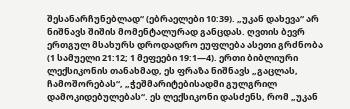შესანარჩუნებლად“ (ებრაელები 10:39). „უკან დახევა“ არ ნიშნავს შიშის მომენტალურად განცდას. ღვთის ბევრ ერთგულ მსახურს დროდადრო ეუფლება ასეთი გრძნობა (1 სამუელი 21:12; 1 მეფეები 19:1—4). ერთი ბიბლიური ლექსიკონის თანახმად, ეს ფრაზა ნიშნავს „გაცლას, ჩამოშორებას“, „ჭეშმარიტებისადმი გულგრილ დამოკიდებულებას“. ეს ლექსიკონი დასძენს, რომ „უკან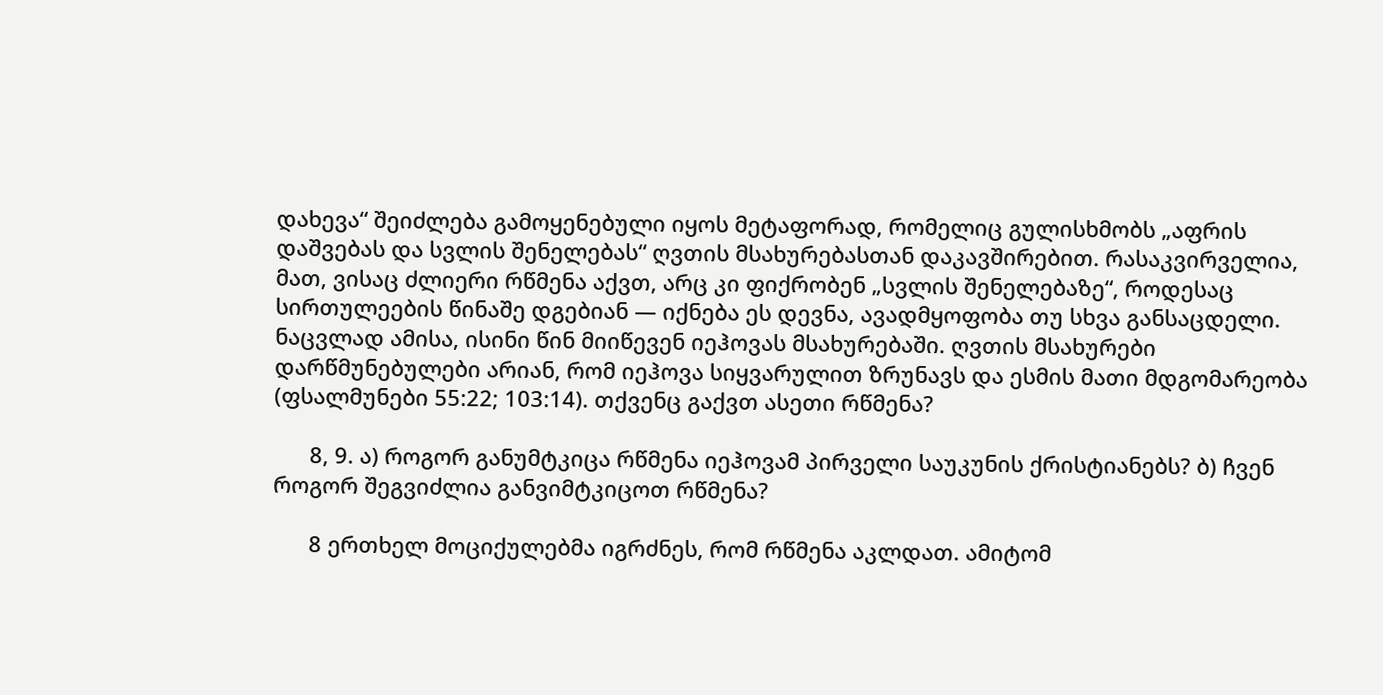დახევა“ შეიძლება გამოყენებული იყოს მეტაფორად, რომელიც გულისხმობს „აფრის დაშვებას და სვლის შენელებას“ ღვთის მსახურებასთან დაკავშირებით. რასაკვირველია, მათ, ვისაც ძლიერი რწმენა აქვთ, არც კი ფიქრობენ „სვლის შენელებაზე“, როდესაც სირთულეების წინაშე დგებიან — იქნება ეს დევნა, ავადმყოფობა თუ სხვა განსაცდელი. ნაცვლად ამისა, ისინი წინ მიიწევენ იეჰოვას მსახურებაში. ღვთის მსახურები დარწმუნებულები არიან, რომ იეჰოვა სიყვარულით ზრუნავს და ესმის მათი მდგომარეობა (ფსალმუნები 55:22; 103:14). თქვენც გაქვთ ასეთი რწმენა?

      8, 9. ა) როგორ განუმტკიცა რწმენა იეჰოვამ პირველი საუკუნის ქრისტიანებს? ბ) ჩვენ როგორ შეგვიძლია განვიმტკიცოთ რწმენა?

      8 ერთხელ მოციქულებმა იგრძნეს, რომ რწმენა აკლდათ. ამიტომ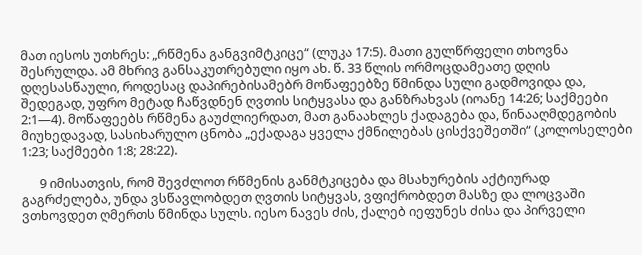მათ იესოს უთხრეს: „რწმენა განგვიმტკიცე“ (ლუკა 17:5). მათი გულწრფელი თხოვნა შესრულდა. ამ მხრივ განსაკუთრებული იყო ახ. წ. 33 წლის ორმოცდამეათე დღის დღესასწაული, როდესაც დაპირებისამებრ მოწაფეებზე წმინდა სული გადმოვიდა და, შედეგად, უფრო მეტად ჩაწვდნენ ღვთის სიტყვასა და განზრახვას (იოანე 14:26; საქმეები 2:1—4). მოწაფეებს რწმენა გაუძლიერდათ, მათ განაახლეს ქადაგება და, წინააღმდეგობის მიუხედავად, სასიხარულო ცნობა „ექადაგა ყველა ქმნილებას ცისქვეშეთში“ (კოლოსელები 1:23; საქმეები 1:8; 28:22).

      9 იმისათვის, რომ შევძლოთ რწმენის განმტკიცება და მსახურების აქტიურად გაგრძელება, უნდა ვსწავლობდეთ ღვთის სიტყვას, ვფიქრობდეთ მასზე და ლოცვაში ვთხოვდეთ ღმერთს წმინდა სულს. იესო ნავეს ძის, ქალებ იეფუნეს ძისა და პირველი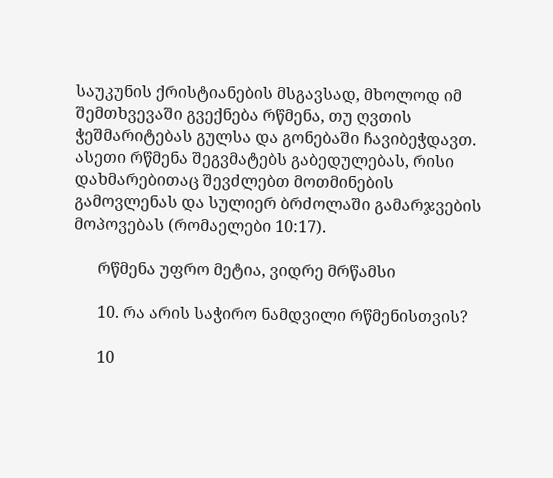საუკუნის ქრისტიანების მსგავსად, მხოლოდ იმ შემთხვევაში გვექნება რწმენა, თუ ღვთის ჭეშმარიტებას გულსა და გონებაში ჩავიბეჭდავთ. ასეთი რწმენა შეგვმატებს გაბედულებას, რისი დახმარებითაც შევძლებთ მოთმინების გამოვლენას და სულიერ ბრძოლაში გამარჯვების მოპოვებას (რომაელები 10:17).

      რწმენა უფრო მეტია, ვიდრე მრწამსი

      10. რა არის საჭირო ნამდვილი რწმენისთვის?

      10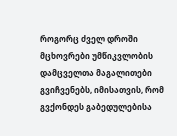როგორც ძველ დროში მცხოვრები უმწიკვლობის დამცველთა მაგალითები გვიჩვენებს, იმისათვის, რომ გვქონდეს გაბედულებისა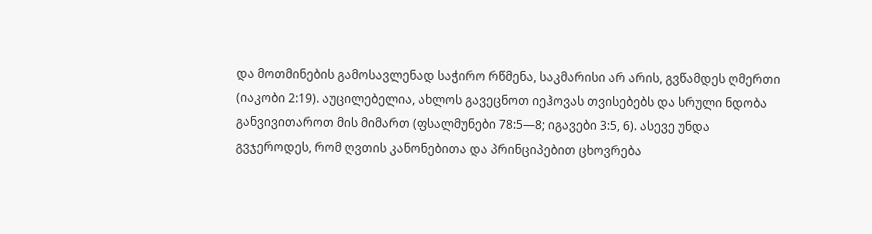და მოთმინების გამოსავლენად საჭირო რწმენა, საკმარისი არ არის, გვწამდეს ღმერთი (იაკობი 2:19). აუცილებელია, ახლოს გავეცნოთ იეჰოვას თვისებებს და სრული ნდობა განვივითაროთ მის მიმართ (ფსალმუნები 78:5—8; იგავები 3:5, 6). ასევე უნდა გვჯეროდეს, რომ ღვთის კანონებითა და პრინციპებით ცხოვრება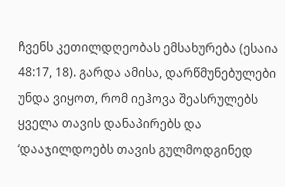ჩვენს კეთილდღეობას ემსახურება (ესაია 48:17, 18). გარდა ამისა, დარწმუნებულები უნდა ვიყოთ, რომ იეჰოვა შეასრულებს ყველა თავის დანაპირებს და ‘დააჯილდოებს თავის გულმოდგინედ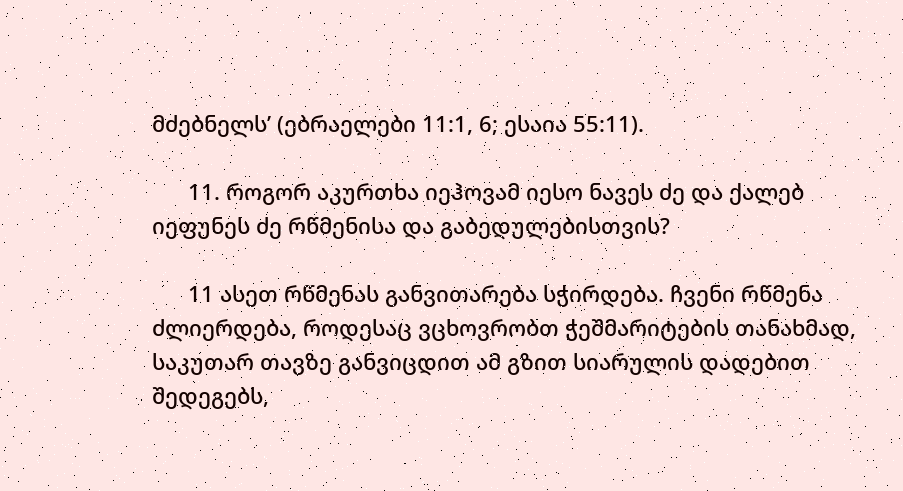მძებნელს’ (ებრაელები 11:1, 6; ესაია 55:11).

      11. როგორ აკურთხა იეჰოვამ იესო ნავეს ძე და ქალებ იეფუნეს ძე რწმენისა და გაბედულებისთვის?

      11 ასეთ რწმენას განვითარება სჭირდება. ჩვენი რწმენა ძლიერდება, როდესაც ვცხოვრობთ ჭეშმარიტების თანახმად, საკუთარ თავზე განვიცდით ამ გზით სიარულის დადებით შედეგებს,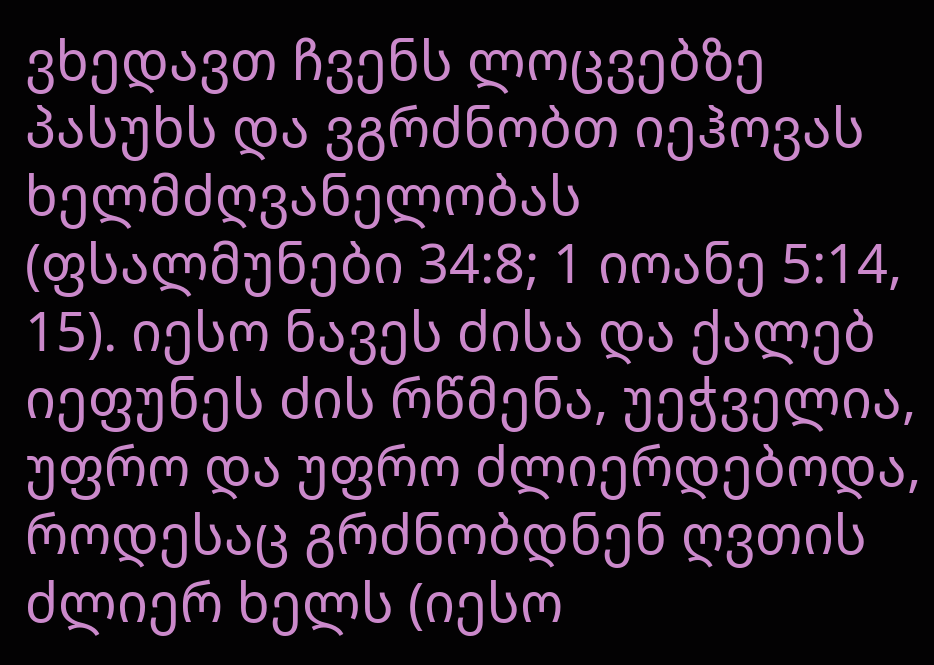ვხედავთ ჩვენს ლოცვებზე პასუხს და ვგრძნობთ იეჰოვას ხელმძღვანელობას (ფსალმუნები 34:8; 1 იოანე 5:14, 15). იესო ნავეს ძისა და ქალებ იეფუნეს ძის რწმენა, უეჭველია, უფრო და უფრო ძლიერდებოდა, როდესაც გრძნობდნენ ღვთის ძლიერ ხელს (იესო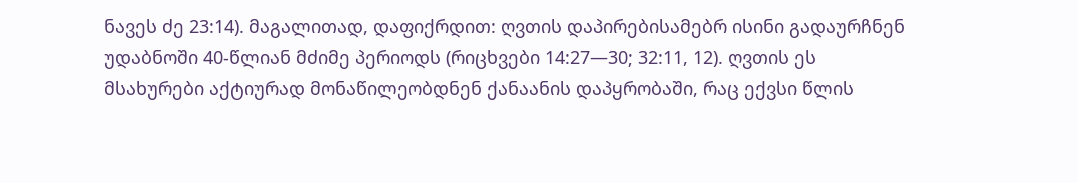ნავეს ძე 23:14). მაგალითად, დაფიქრდით: ღვთის დაპირებისამებრ ისინი გადაურჩნენ უდაბნოში 40-წლიან მძიმე პერიოდს (რიცხვები 14:27—30; 32:11, 12). ღვთის ეს მსახურები აქტიურად მონაწილეობდნენ ქანაანის დაპყრობაში, რაც ექვსი წლის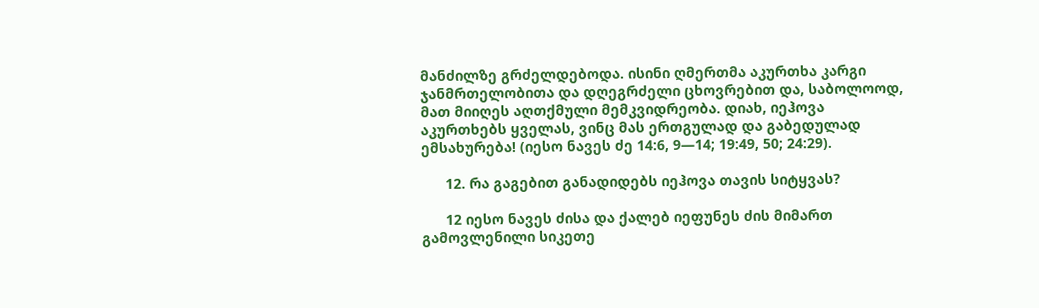მანძილზე გრძელდებოდა. ისინი ღმერთმა აკურთხა კარგი ჯანმრთელობითა და დღეგრძელი ცხოვრებით და, საბოლოოდ, მათ მიიღეს აღთქმული მემკვიდრეობა. დიახ, იეჰოვა აკურთხებს ყველას, ვინც მას ერთგულად და გაბედულად ემსახურება! (იესო ნავეს ძე 14:6, 9—14; 19:49, 50; 24:29).

      12. რა გაგებით განადიდებს იეჰოვა თავის სიტყვას?

      12 იესო ნავეს ძისა და ქალებ იეფუნეს ძის მიმართ გამოვლენილი სიკეთე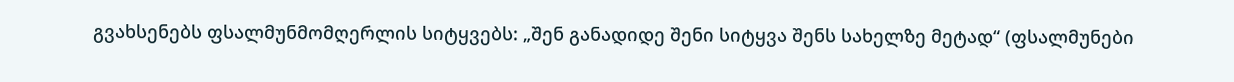გვახსენებს ფსალმუნმომღერლის სიტყვებს: „შენ განადიდე შენი სიტყვა შენს სახელზე მეტად“ (ფსალმუნები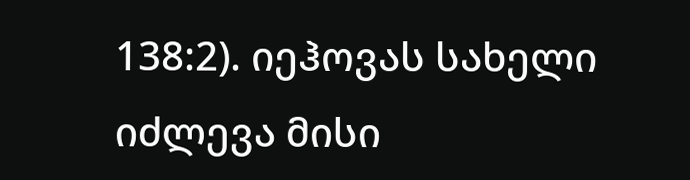138:2). იეჰოვას სახელი იძლევა მისი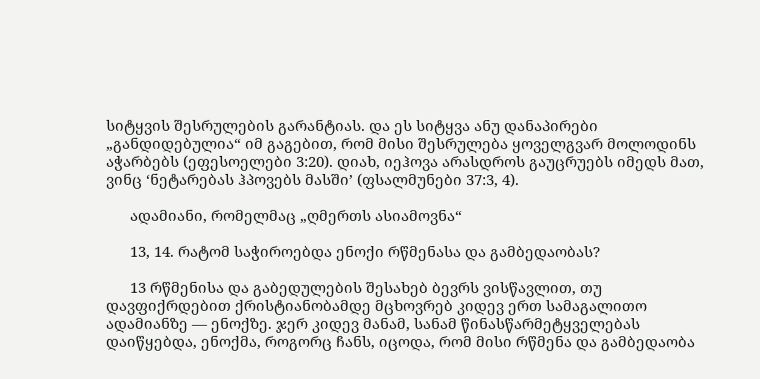სიტყვის შესრულების გარანტიას. და ეს სიტყვა ანუ დანაპირები „განდიდებულია“ იმ გაგებით, რომ მისი შესრულება ყოველგვარ მოლოდინს აჭარბებს (ეფესოელები 3:20). დიახ, იეჰოვა არასდროს გაუცრუებს იმედს მათ, ვინც ‘ნეტარებას ჰპოვებს მასში’ (ფსალმუნები 37:3, 4).

      ადამიანი, რომელმაც „ღმერთს ასიამოვნა“

      13, 14. რატომ საჭიროებდა ენოქი რწმენასა და გამბედაობას?

      13 რწმენისა და გაბედულების შესახებ ბევრს ვისწავლით, თუ დავფიქრდებით ქრისტიანობამდე მცხოვრებ კიდევ ერთ სამაგალითო ადამიანზე — ენოქზე. ჯერ კიდევ მანამ, სანამ წინასწარმეტყველებას დაიწყებდა, ენოქმა, როგორც ჩანს, იცოდა, რომ მისი რწმენა და გამბედაობა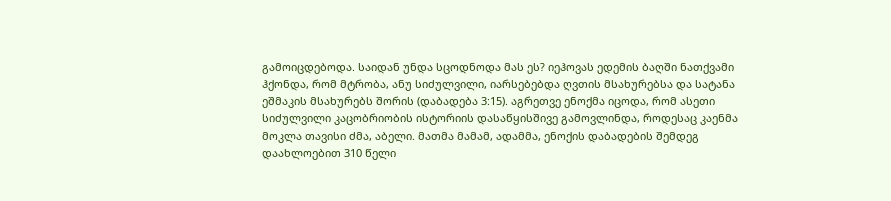გამოიცდებოდა. საიდან უნდა სცოდნოდა მას ეს? იეჰოვას ედემის ბაღში ნათქვამი ჰქონდა, რომ მტრობა, ანუ სიძულვილი, იარსებებდა ღვთის მსახურებსა და სატანა ეშმაკის მსახურებს შორის (დაბადება 3:15). აგრეთვე ენოქმა იცოდა, რომ ასეთი სიძულვილი კაცობრიობის ისტორიის დასაწყისშივე გამოვლინდა, როდესაც კაენმა მოკლა თავისი ძმა, აბელი. მათმა მამამ, ადამმა, ენოქის დაბადების შემდეგ დაახლოებით 310 წელი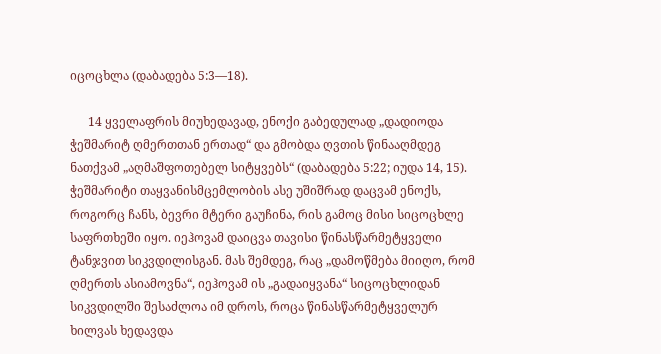იცოცხლა (დაბადება 5:3—18).

      14 ყველაფრის მიუხედავად, ენოქი გაბედულად „დადიოდა ჭეშმარიტ ღმერთთან ერთად“ და გმობდა ღვთის წინააღმდეგ ნათქვამ „აღმაშფოთებელ სიტყვებს“ (დაბადება 5:22; იუდა 14, 15). ჭეშმარიტი თაყვანისმცემლობის ასე უშიშრად დაცვამ ენოქს, როგორც ჩანს, ბევრი მტერი გაუჩინა, რის გამოც მისი სიცოცხლე საფრთხეში იყო. იეჰოვამ დაიცვა თავისი წინასწარმეტყველი ტანჯვით სიკვდილისგან. მას შემდეგ, რაც „დამოწმება მიიღო, რომ ღმერთს ასიამოვნა“, იეჰოვამ ის „გადაიყვანა“ სიცოცხლიდან სიკვდილში შესაძლოა იმ დროს, როცა წინასწარმეტყველურ ხილვას ხედავდა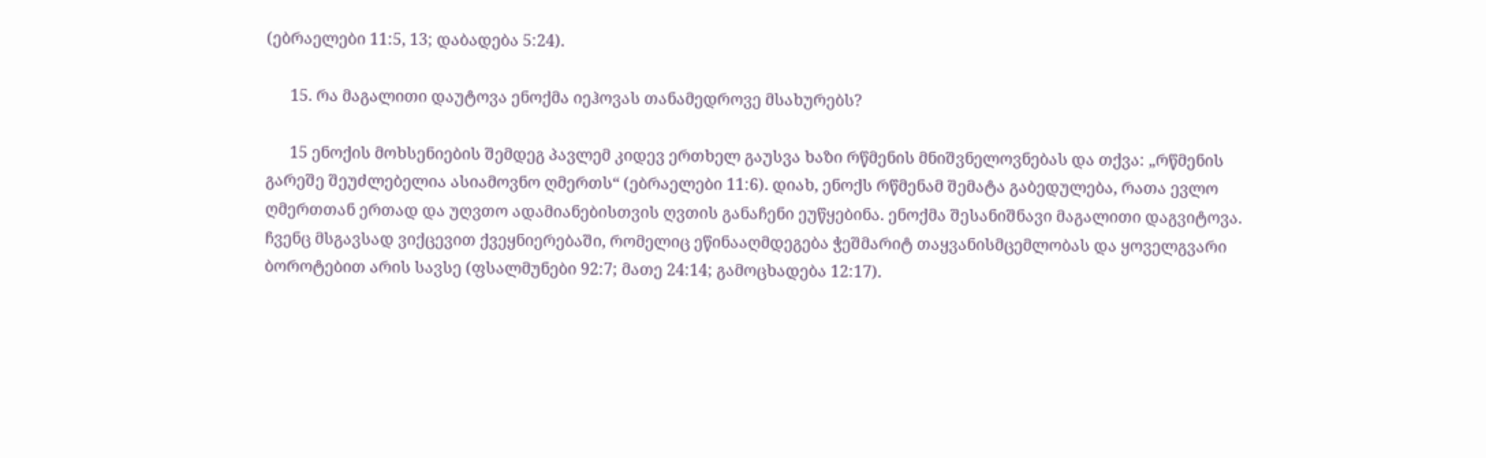(ებრაელები 11:5, 13; დაბადება 5:24).

      15. რა მაგალითი დაუტოვა ენოქმა იეჰოვას თანამედროვე მსახურებს?

      15 ენოქის მოხსენიების შემდეგ პავლემ კიდევ ერთხელ გაუსვა ხაზი რწმენის მნიშვნელოვნებას და თქვა: „რწმენის გარეშე შეუძლებელია ასიამოვნო ღმერთს“ (ებრაელები 11:6). დიახ, ენოქს რწმენამ შემატა გაბედულება, რათა ევლო ღმერთთან ერთად და უღვთო ადამიანებისთვის ღვთის განაჩენი ეუწყებინა. ენოქმა შესანიშნავი მაგალითი დაგვიტოვა. ჩვენც მსგავსად ვიქცევით ქვეყნიერებაში, რომელიც ეწინააღმდეგება ჭეშმარიტ თაყვანისმცემლობას და ყოველგვარი ბოროტებით არის სავსე (ფსალმუნები 92:7; მათე 24:14; გამოცხადება 12:17).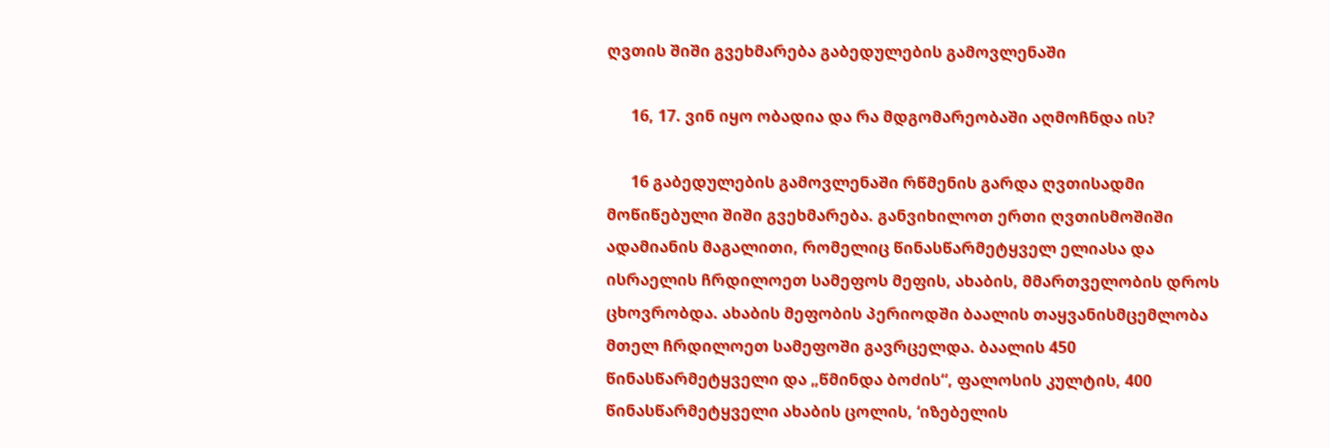ღვთის შიში გვეხმარება გაბედულების გამოვლენაში

      16, 17. ვინ იყო ობადია და რა მდგომარეობაში აღმოჩნდა ის?

      16 გაბედულების გამოვლენაში რწმენის გარდა ღვთისადმი მოწიწებული შიში გვეხმარება. განვიხილოთ ერთი ღვთისმოშიში ადამიანის მაგალითი, რომელიც წინასწარმეტყველ ელიასა და ისრაელის ჩრდილოეთ სამეფოს მეფის, ახაბის, მმართველობის დროს ცხოვრობდა. ახაბის მეფობის პერიოდში ბაალის თაყვანისმცემლობა მთელ ჩრდილოეთ სამეფოში გავრცელდა. ბაალის 450 წინასწარმეტყველი და „წმინდა ბოძის“, ფალოსის კულტის, 400 წინასწარმეტყველი ახაბის ცოლის, ‘იზებელის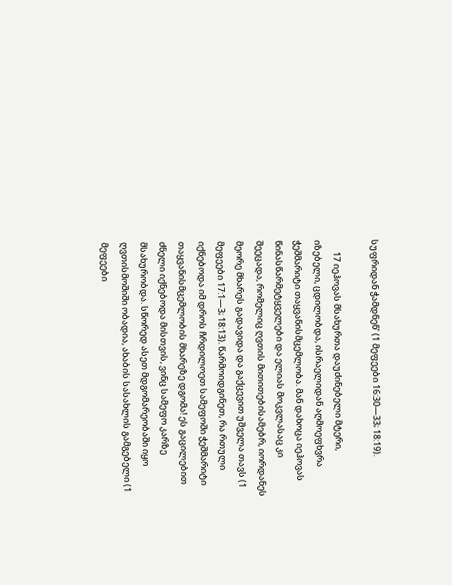სუფრიდან ჭამდნენ’ (1 მეფეები 16:30—33; 18:19).

      17 იეჰოვას მსახურთა დაუძინებელი მტერი, იზებელი, ცდილობდა, ისრაელიდან აღმოეფხვრა ჭეშმარიტი თაყვანისმცემლობა. მან დახოცა იეჰოვას წინასწარმეტყველები და ელიას მოკვლასაც კი შეეცადა, რომელიც ღვთის მითითებისამებრ, იორდანეს მეორე მხარეს გადავიდა და გაქცევით უშველა თავს (1 მეფეები 17:1—3; 18:13). წარმოიდგინეთ, რა რთული იქნებოდა იმ დროს ჩრდილოეთ სამეფოში ჭეშმარიტი თაყვანისმცემლობის მხარეზე დგომა! ეს გაცილებით ძნელი იქნებოდა მისთვის, ვინც სამეფო კარზე მსახურობდა. სწორედ ასეთ მდგომარეობაში იყო ღვთისმოშიში ობადია, ახაბის სასახლის გამგებელი (1 მეფეები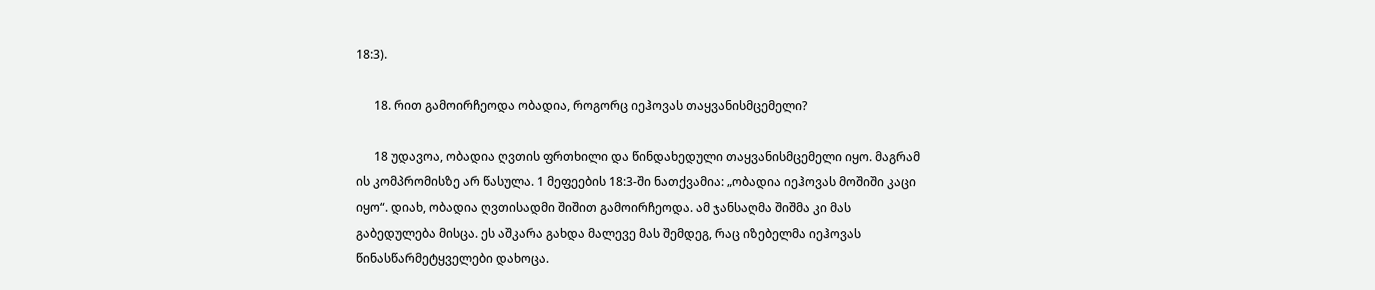18:3).

      18. რით გამოირჩეოდა ობადია, როგორც იეჰოვას თაყვანისმცემელი?

      18 უდავოა, ობადია ღვთის ფრთხილი და წინდახედული თაყვანისმცემელი იყო. მაგრამ ის კომპრომისზე არ წასულა. 1 მეფეების 18:3-ში ნათქვამია: „ობადია იეჰოვას მოშიში კაცი იყო“. დიახ, ობადია ღვთისადმი შიშით გამოირჩეოდა. ამ ჯანსაღმა შიშმა კი მას გაბედულება მისცა. ეს აშკარა გახდა მალევე მას შემდეგ, რაც იზებელმა იეჰოვას წინასწარმეტყველები დახოცა.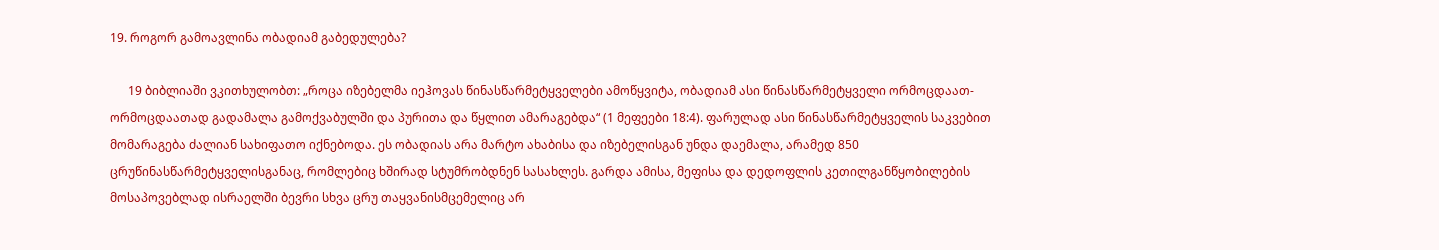19. როგორ გამოავლინა ობადიამ გაბედულება?

      19 ბიბლიაში ვკითხულობთ: „როცა იზებელმა იეჰოვას წინასწარმეტყველები ამოწყვიტა, ობადიამ ასი წინასწარმეტყველი ორმოცდაათ-ორმოცდაათად გადამალა გამოქვაბულში და პურითა და წყლით ამარაგებდა“ (1 მეფეები 18:4). ფარულად ასი წინასწარმეტყველის საკვებით მომარაგება ძალიან სახიფათო იქნებოდა. ეს ობადიას არა მარტო ახაბისა და იზებელისგან უნდა დაემალა, არამედ 850 ცრუწინასწარმეტყველისგანაც, რომლებიც ხშირად სტუმრობდნენ სასახლეს. გარდა ამისა, მეფისა და დედოფლის კეთილგანწყობილების მოსაპოვებლად ისრაელში ბევრი სხვა ცრუ თაყვანისმცემელიც არ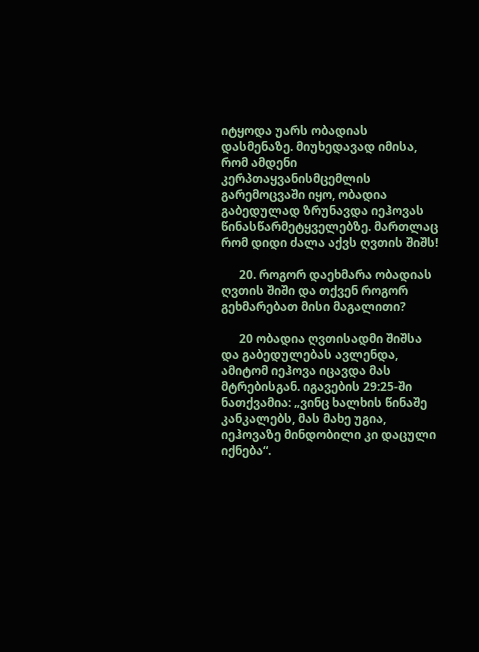იტყოდა უარს ობადიას დასმენაზე. მიუხედავად იმისა, რომ ამდენი კერპთაყვანისმცემლის გარემოცვაში იყო, ობადია გაბედულად ზრუნავდა იეჰოვას წინასწარმეტყველებზე. მართლაც რომ დიდი ძალა აქვს ღვთის შიშს!

      20. როგორ დაეხმარა ობადიას ღვთის შიში და თქვენ როგორ გეხმარებათ მისი მაგალითი?

      20 ობადია ღვთისადმი შიშსა და გაბედულებას ავლენდა, ამიტომ იეჰოვა იცავდა მას მტრებისგან. იგავების 29:25-ში ნათქვამია: „ვინც ხალხის წინაშე კანკალებს, მას მახე უგია, იეჰოვაზე მინდობილი კი დაცული იქნება“.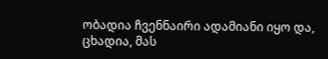ობადია ჩვენნაირი ადამიანი იყო და, ცხადია, მას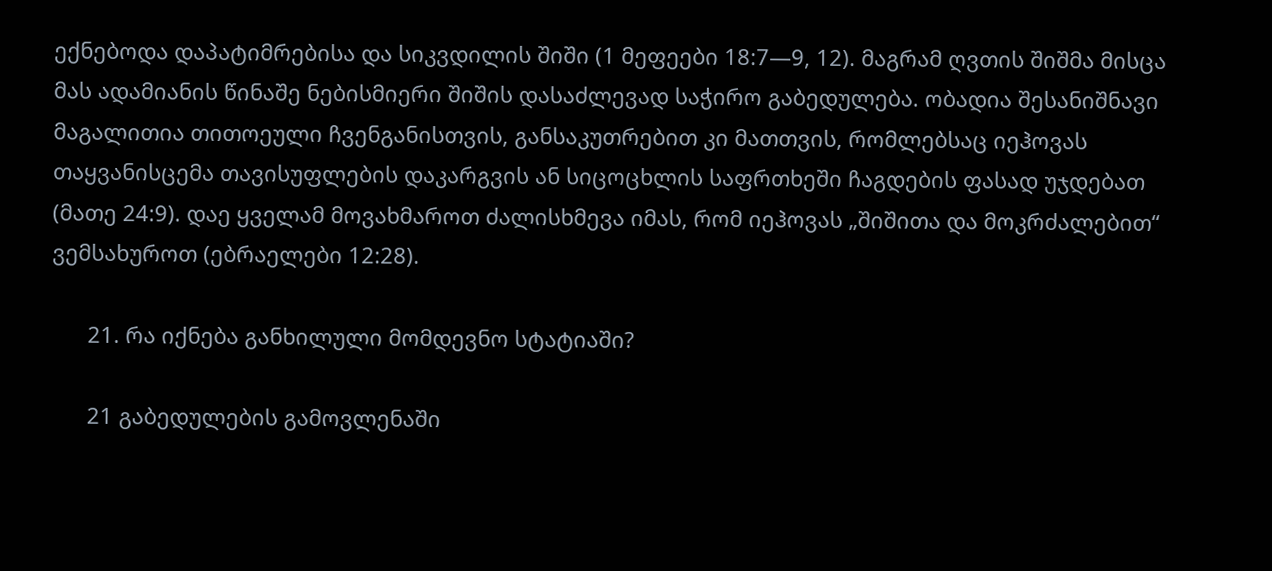ექნებოდა დაპატიმრებისა და სიკვდილის შიში (1 მეფეები 18:7—9, 12). მაგრამ ღვთის შიშმა მისცა მას ადამიანის წინაშე ნებისმიერი შიშის დასაძლევად საჭირო გაბედულება. ობადია შესანიშნავი მაგალითია თითოეული ჩვენგანისთვის, განსაკუთრებით კი მათთვის, რომლებსაც იეჰოვას თაყვანისცემა თავისუფლების დაკარგვის ან სიცოცხლის საფრთხეში ჩაგდების ფასად უჯდებათ (მათე 24:9). დაე ყველამ მოვახმაროთ ძალისხმევა იმას, რომ იეჰოვას „შიშითა და მოკრძალებით“ ვემსახუროთ (ებრაელები 12:28).

      21. რა იქნება განხილული მომდევნო სტატიაში?

      21 გაბედულების გამოვლენაში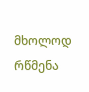მხოლოდ რწმენა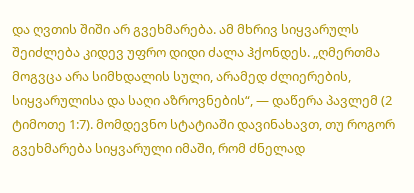და ღვთის შიში არ გვეხმარება. ამ მხრივ სიყვარულს შეიძლება კიდევ უფრო დიდი ძალა ჰქონდეს. „ღმერთმა მოგვცა არა სიმხდალის სული, არამედ ძლიერების, სიყვარულისა და საღი აზროვნების“, — დაწერა პავლემ (2 ტიმოთე 1:7). მომდევნო სტატიაში დავინახავთ, თუ როგორ გვეხმარება სიყვარული იმაში, რომ ძნელად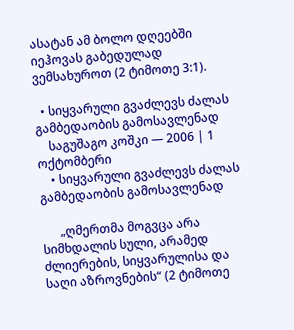ასატან ამ ბოლო დღეებში იეჰოვას გაბედულად ვემსახუროთ (2 ტიმოთე 3:1).

  • სიყვარული გვაძლევს ძალას გამბედაობის გამოსავლენად
    საგუშაგო კოშკი — 2006 | 1 ოქტომბერი
    • სიყვარული გვაძლევს ძალას გამბედაობის გამოსავლენად

      „ღმერთმა მოგვცა არა სიმხდალის სული, არამედ ძლიერების, სიყვარულისა და საღი აზროვნების“ (2 ტიმოთე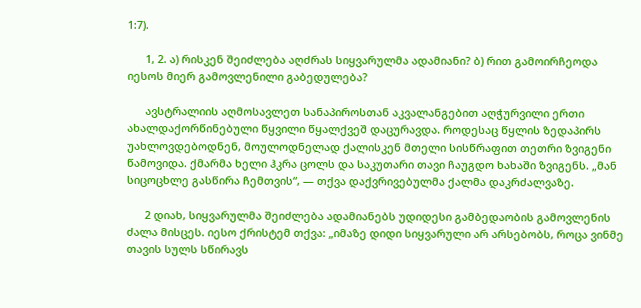1:7).

      1, 2. ა) რისკენ შეიძლება აღძრას სიყვარულმა ადამიანი? ბ) რით გამოირჩეოდა იესოს მიერ გამოვლენილი გაბედულება?

      ავსტრალიის აღმოსავლეთ სანაპიროსთან აკვალანგებით აღჭურვილი ერთი ახალდაქორწინებული წყვილი წყალქვეშ დაცურავდა. როდესაც წყლის ზედაპირს უახლოვდებოდნენ, მოულოდნელად ქალისკენ მთელი სისწრაფით თეთრი ზვიგენი წამოვიდა. ქმარმა ხელი ჰკრა ცოლს და საკუთარი თავი ჩაუგდო ხახაში ზვიგენს. „მან სიცოცხლე გასწირა ჩემთვის“, — თქვა დაქვრივებულმა ქალმა დაკრძალვაზე.

      2 დიახ, სიყვარულმა შეიძლება ადამიანებს უდიდესი გამბედაობის გამოვლენის ძალა მისცეს. იესო ქრისტემ თქვა: „იმაზე დიდი სიყვარული არ არსებობს, როცა ვინმე თავის სულს სწირავს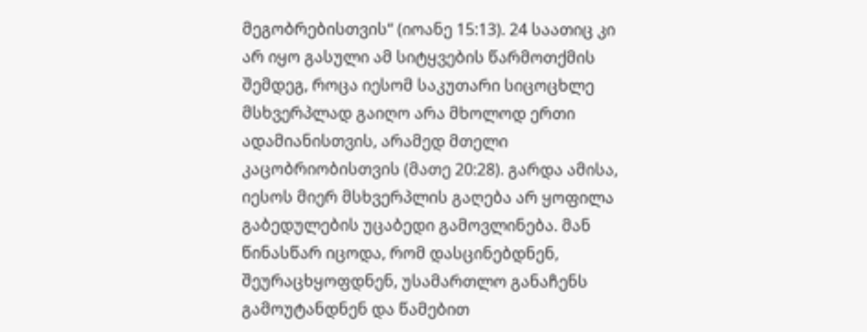მეგობრებისთვის“ (იოანე 15:13). 24 საათიც კი არ იყო გასული ამ სიტყვების წარმოთქმის შემდეგ, როცა იესომ საკუთარი სიცოცხლე მსხვერპლად გაიღო არა მხოლოდ ერთი ადამიანისთვის, არამედ მთელი კაცობრიობისთვის (მათე 20:28). გარდა ამისა, იესოს მიერ მსხვერპლის გაღება არ ყოფილა გაბედულების უცაბედი გამოვლინება. მან წინასწარ იცოდა, რომ დასცინებდნენ, შეურაცხყოფდნენ, უსამართლო განაჩენს გამოუტანდნენ და წამებით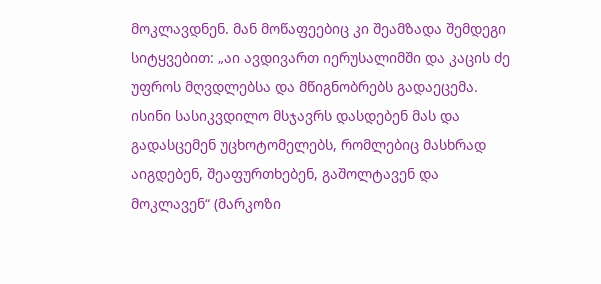მოკლავდნენ. მან მოწაფეებიც კი შეამზადა შემდეგი სიტყვებით: „აი ავდივართ იერუსალიმში და კაცის ძე უფროს მღვდლებსა და მწიგნობრებს გადაეცემა. ისინი სასიკვდილო მსჯავრს დასდებენ მას და გადასცემენ უცხოტომელებს, რომლებიც მასხრად აიგდებენ, შეაფურთხებენ, გაშოლტავენ და მოკლავენ“ (მარკოზი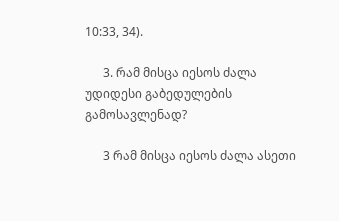10:33, 34).

      3. რამ მისცა იესოს ძალა უდიდესი გაბედულების გამოსავლენად?

      3 რამ მისცა იესოს ძალა ასეთი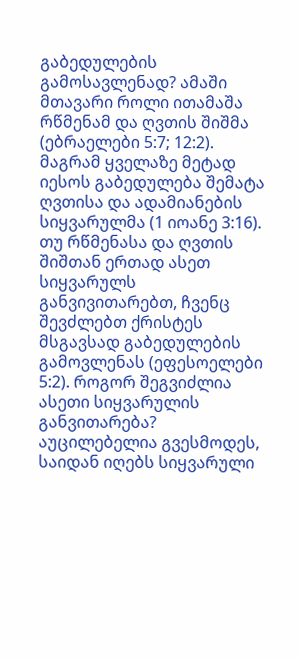გაბედულების გამოსავლენად? ამაში მთავარი როლი ითამაშა რწმენამ და ღვთის შიშმა (ებრაელები 5:7; 12:2). მაგრამ ყველაზე მეტად იესოს გაბედულება შემატა ღვთისა და ადამიანების სიყვარულმა (1 იოანე 3:16). თუ რწმენასა და ღვთის შიშთან ერთად ასეთ სიყვარულს განვივითარებთ, ჩვენც შევძლებთ ქრისტეს მსგავსად გაბედულების გამოვლენას (ეფესოელები 5:2). როგორ შეგვიძლია ასეთი სიყვარულის განვითარება? აუცილებელია გვესმოდეს, საიდან იღებს სიყვარული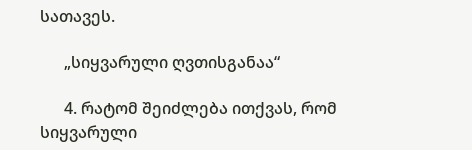სათავეს.

      „სიყვარული ღვთისგანაა“

      4. რატომ შეიძლება ითქვას, რომ სიყვარული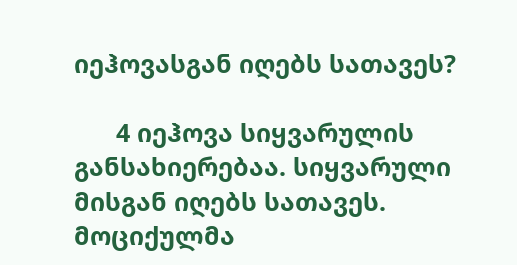იეჰოვასგან იღებს სათავეს?

      4 იეჰოვა სიყვარულის განსახიერებაა. სიყვარული მისგან იღებს სათავეს. მოციქულმა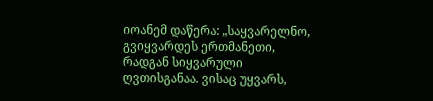იოანემ დაწერა: „საყვარელნო, გვიყვარდეს ერთმანეთი, რადგან სიყვარული ღვთისგანაა. ვისაც უყვარს,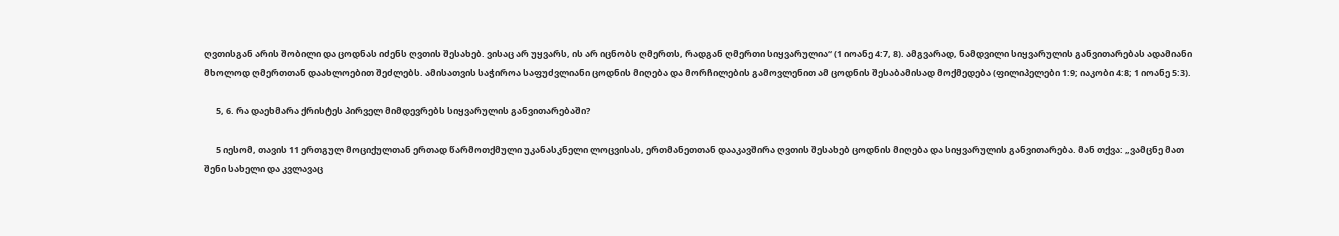ღვთისგან არის შობილი და ცოდნას იძენს ღვთის შესახებ. ვისაც არ უყვარს, ის არ იცნობს ღმერთს, რადგან ღმერთი სიყვარულია“ (1 იოანე 4:7, 8). ამგვარად, ნამდვილი სიყვარულის განვითარებას ადამიანი მხოლოდ ღმერთთან დაახლოებით შეძლებს. ამისათვის საჭიროა საფუძვლიანი ცოდნის მიღება და მორჩილების გამოვლენით ამ ცოდნის შესაბამისად მოქმედება (ფილიპელები 1:9; იაკობი 4:8; 1 იოანე 5:3).

      5, 6. რა დაეხმარა ქრისტეს პირველ მიმდევრებს სიყვარულის განვითარებაში?

      5 იესომ, თავის 11 ერთგულ მოციქულთან ერთად წარმოთქმული უკანასკნელი ლოცვისას, ერთმანეთთან დააკავშირა ღვთის შესახებ ცოდნის მიღება და სიყვარულის განვითარება. მან თქვა: „ვამცნე მათ შენი სახელი და კვლავაც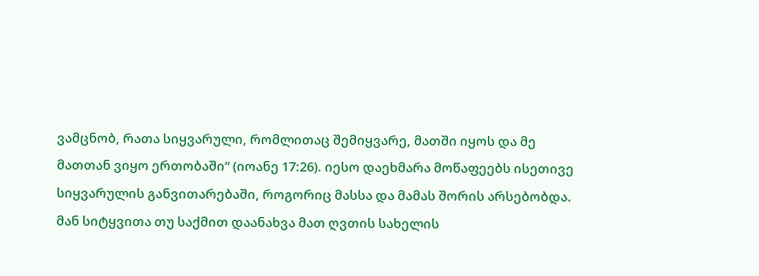ვამცნობ, რათა სიყვარული, რომლითაც შემიყვარე, მათში იყოს და მე მათთან ვიყო ერთობაში“ (იოანე 17:26). იესო დაეხმარა მოწაფეებს ისეთივე სიყვარულის განვითარებაში, როგორიც მასსა და მამას შორის არსებობდა. მან სიტყვითა თუ საქმით დაანახვა მათ ღვთის სახელის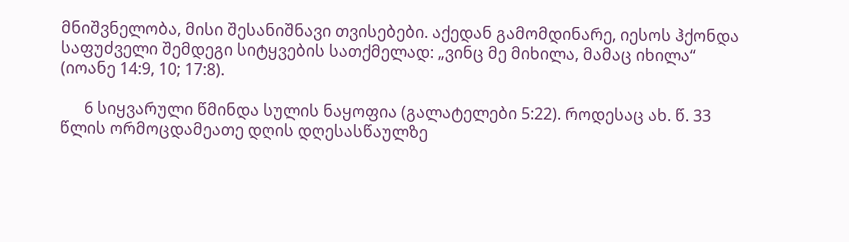მნიშვნელობა, მისი შესანიშნავი თვისებები. აქედან გამომდინარე, იესოს ჰქონდა საფუძველი შემდეგი სიტყვების სათქმელად: „ვინც მე მიხილა, მამაც იხილა“ (იოანე 14:9, 10; 17:8).

      6 სიყვარული წმინდა სულის ნაყოფია (გალატელები 5:22). როდესაც ახ. წ. 33 წლის ორმოცდამეათე დღის დღესასწაულზე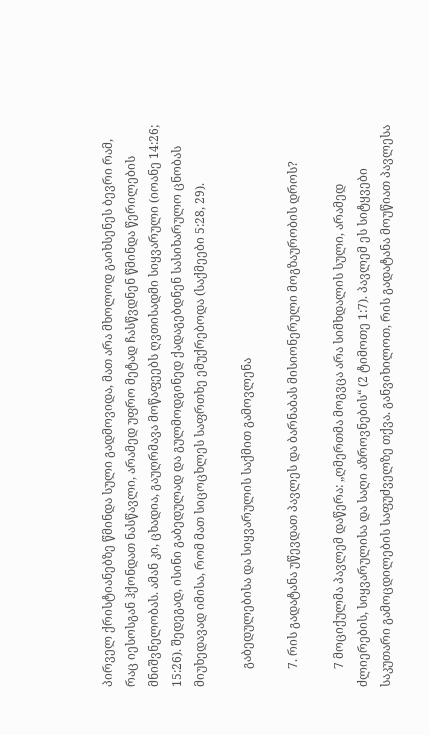პირველ ქრისტიანებზე წმინდა სული გადმოვიდა, მათ არა მხოლოდ გაიხსენეს ბევრი რამ, რაც იესოსგან ჰქონდათ ნასწავლი, არამედ უფრო მეტად ჩასწვდნენ წმინდა წერილების მნიშვნელობას. ამან კი, ცხადია, გაუღრმავა მოწაფეებს ღვთისადმი სიყვარული (იოანე 14:26; 15:26). შედეგად, ისინი გაბედულად და გულმოდგინედ ქადაგებდნენ სასიხარულო ცნობას მიუხედავად იმისა, რომ მათ სიცოცხლეს საფრთხე ემუქრებოდა (საქმეები 5:28, 29).

      გაბედულებისა და სიყვარულის საქმით გამოვლენა

      7. რის გადატანა უწევდათ პავლეს და ბარნაბას მისიონერული მოგზაურობის დროს?

      7 მოციქულმა პავლემ დაწერა: „ღმერთმა მოგვცა არა სიმხდალის სული, არამედ ძლიერების, სიყვარულისა და საღი აზროვნების“ (2 ტიმოთე 1:7). პავლემ ეს სიტყვები საკუთარი გამოცდილების საფუძველზე თქვა. განვიხილოთ, რის გადატანა მოუწიათ პავლესა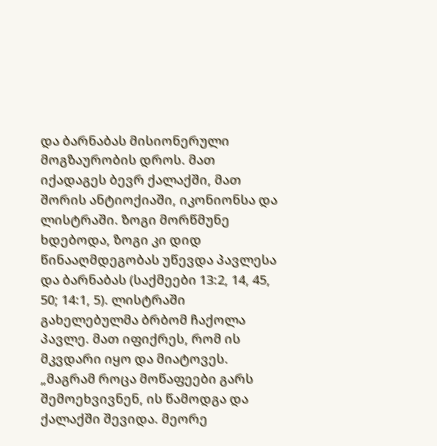და ბარნაბას მისიონერული მოგზაურობის დროს. მათ იქადაგეს ბევრ ქალაქში, მათ შორის ანტიოქიაში, იკონიონსა და ლისტრაში. ზოგი მორწმუნე ხდებოდა, ზოგი კი დიდ წინააღმდეგობას უწევდა პავლესა და ბარნაბას (საქმეები 13:2, 14, 45, 50; 14:1, 5). ლისტრაში გახელებულმა ბრბომ ჩაქოლა პავლე. მათ იფიქრეს, რომ ის მკვდარი იყო და მიატოვეს. „მაგრამ როცა მოწაფეები გარს შემოეხვივნენ, ის წამოდგა და ქალაქში შევიდა. მეორე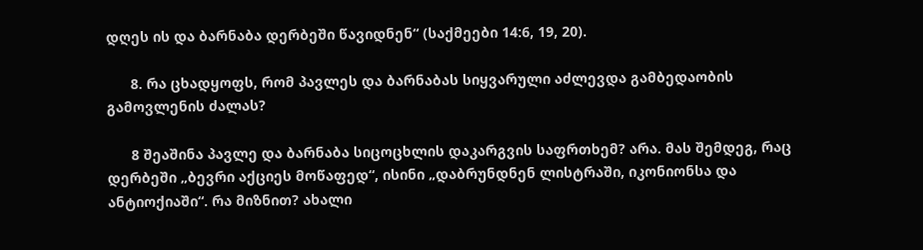დღეს ის და ბარნაბა დერბეში წავიდნენ“ (საქმეები 14:6, 19, 20).

      8. რა ცხადყოფს, რომ პავლეს და ბარნაბას სიყვარული აძლევდა გამბედაობის გამოვლენის ძალას?

      8 შეაშინა პავლე და ბარნაბა სიცოცხლის დაკარგვის საფრთხემ? არა. მას შემდეგ, რაც დერბეში „ბევრი აქციეს მოწაფედ“, ისინი „დაბრუნდნენ ლისტრაში, იკონიონსა და ანტიოქიაში“. რა მიზნით? ახალი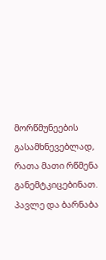მორწმუნეების გასამხნევებლად, რათა მათი რწმენა განემტკიცებინათ. პავლე და ბარნაბა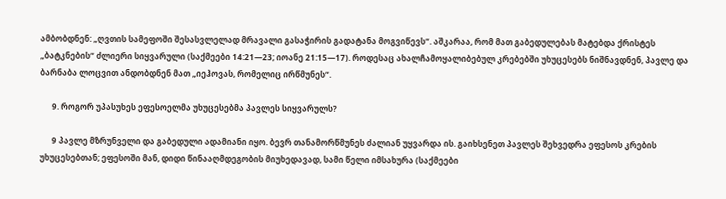ამბობდნენ: „ღვთის სამეფოში შესასვლელად მრავალი გასაჭირის გადატანა მოგვიწევს“. აშკარაა, რომ მათ გაბედულებას მატებდა ქრისტეს „ბატკნების“ ძლიერი სიყვარული (საქმეები 14:21—23; იოანე 21:15—17). როდესაც ახალჩამოყალიბებულ კრებებში უხუცესებს ნიშნავდნენ, პავლე და ბარნაბა ლოცვით ანდობდნენ მათ „იეჰოვას, რომელიც ირწმუნეს“.

      9. როგორ უპასუხეს ეფესოელმა უხუცესებმა პავლეს სიყვარულს?

      9 პავლე მზრუნველი და გაბედული ადამიანი იყო. ბევრ თანამორწმუნეს ძალიან უყვარდა ის. გაიხსენეთ პავლეს შეხვედრა ეფესოს კრების უხუცესებთან; ეფესოში მან, დიდი წინააღმდეგობის მიუხედავად, სამი წელი იმსახურა (საქმეები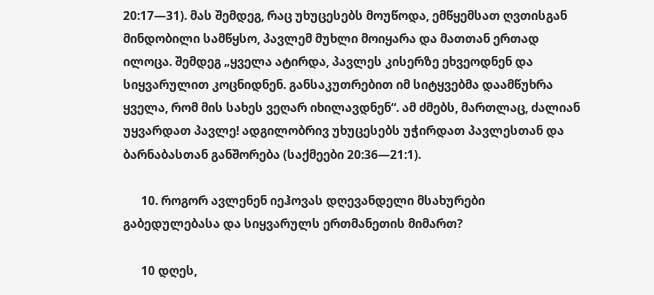20:17—31). მას შემდეგ, რაც უხუცესებს მოუწოდა, ემწყემსათ ღვთისგან მინდობილი სამწყსო, პავლემ მუხლი მოიყარა და მათთან ერთად ილოცა. შემდეგ „ყველა ატირდა, პავლეს კისერზე ეხვეოდნენ და სიყვარულით კოცნიდნენ. განსაკუთრებით იმ სიტყვებმა დაამწუხრა ყველა, რომ მის სახეს ვეღარ იხილავდნენ“. ამ ძმებს, მართლაც, ძალიან უყვარდათ პავლე! ადგილობრივ უხუცესებს უჭირდათ პავლესთან და ბარნაბასთან განშორება (საქმეები 20:36—21:1).

      10. როგორ ავლენენ იეჰოვას დღევანდელი მსახურები გაბედულებასა და სიყვარულს ერთმანეთის მიმართ?

      10 დღეს,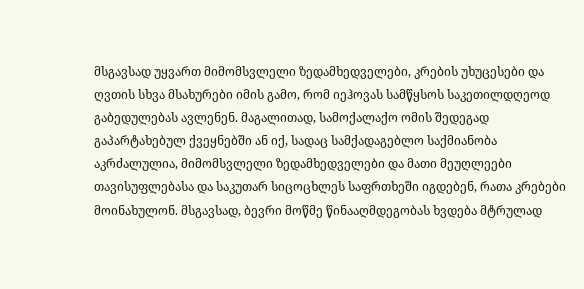მსგავსად უყვართ მიმომსვლელი ზედამხედველები, კრების უხუცესები და ღვთის სხვა მსახურები იმის გამო, რომ იეჰოვას სამწყსოს საკეთილდღეოდ გაბედულებას ავლენენ. მაგალითად, სამოქალაქო ომის შედეგად გაპარტახებულ ქვეყნებში ან იქ, სადაც სამქადაგებლო საქმიანობა აკრძალულია, მიმომსვლელი ზედამხედველები და მათი მეუღლეები თავისუფლებასა და საკუთარ სიცოცხლეს საფრთხეში იგდებენ, რათა კრებები მოინახულონ. მსგავსად, ბევრი მოწმე წინააღმდეგობას ხვდება მტრულად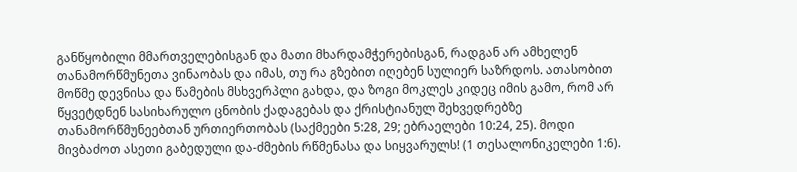განწყობილი მმართველებისგან და მათი მხარდამჭერებისგან, რადგან არ ამხელენ თანამორწმუნეთა ვინაობას და იმას, თუ რა გზებით იღებენ სულიერ საზრდოს. ათასობით მოწმე დევნისა და წამების მსხვერპლი გახდა, და ზოგი მოკლეს კიდეც იმის გამო, რომ არ წყვეტდნენ სასიხარულო ცნობის ქადაგებას და ქრისტიანულ შეხვედრებზე თანამორწმუნეებთან ურთიერთობას (საქმეები 5:28, 29; ებრაელები 10:24, 25). მოდი მივბაძოთ ასეთი გაბედული და-ძმების რწმენასა და სიყვარულს! (1 თესალონიკელები 1:6).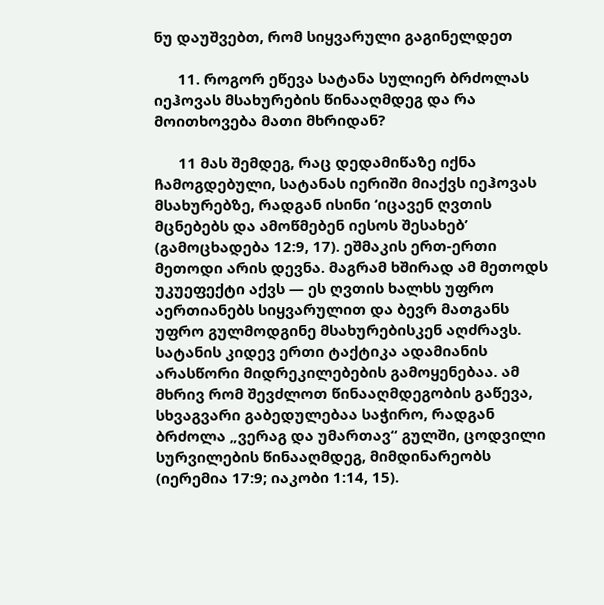ნუ დაუშვებთ, რომ სიყვარული გაგინელდეთ

      11. როგორ ეწევა სატანა სულიერ ბრძოლას იეჰოვას მსახურების წინააღმდეგ და რა მოითხოვება მათი მხრიდან?

      11 მას შემდეგ, რაც დედამიწაზე იქნა ჩამოგდებული, სატანას იერიში მიაქვს იეჰოვას მსახურებზე, რადგან ისინი ‘იცავენ ღვთის მცნებებს და ამოწმებენ იესოს შესახებ’ (გამოცხადება 12:9, 17). ეშმაკის ერთ-ერთი მეთოდი არის დევნა. მაგრამ ხშირად ამ მეთოდს უკუეფექტი აქვს — ეს ღვთის ხალხს უფრო აერთიანებს სიყვარულით და ბევრ მათგანს უფრო გულმოდგინე მსახურებისკენ აღძრავს. სატანის კიდევ ერთი ტაქტიკა ადამიანის არასწორი მიდრეკილებების გამოყენებაა. ამ მხრივ რომ შევძლოთ წინააღმდეგობის გაწევა, სხვაგვარი გაბედულებაა საჭირო, რადგან ბრძოლა „ვერაგ და უმართავ“ გულში, ცოდვილი სურვილების წინააღმდეგ, მიმდინარეობს (იერემია 17:9; იაკობი 1:14, 15).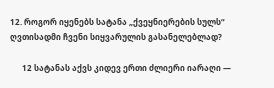12. როგორ იყენებს სატანა „ქვეყნიერების სულს“ ღვთისადმი ჩვენი სიყვარულის გასანელებლად?

      12 სატანას აქვს კიდევ ერთი ძლიერი იარაღი —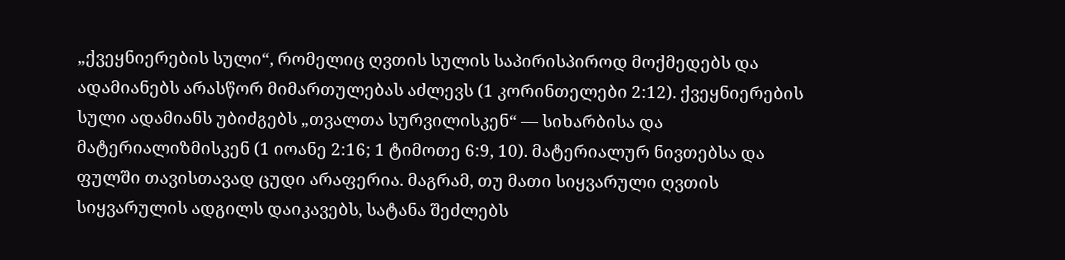„ქვეყნიერების სული“, რომელიც ღვთის სულის საპირისპიროდ მოქმედებს და ადამიანებს არასწორ მიმართულებას აძლევს (1 კორინთელები 2:12). ქვეყნიერების სული ადამიანს უბიძგებს „თვალთა სურვილისკენ“ — სიხარბისა და მატერიალიზმისკენ (1 იოანე 2:16; 1 ტიმოთე 6:9, 10). მატერიალურ ნივთებსა და ფულში თავისთავად ცუდი არაფერია. მაგრამ, თუ მათი სიყვარული ღვთის სიყვარულის ადგილს დაიკავებს, სატანა შეძლებს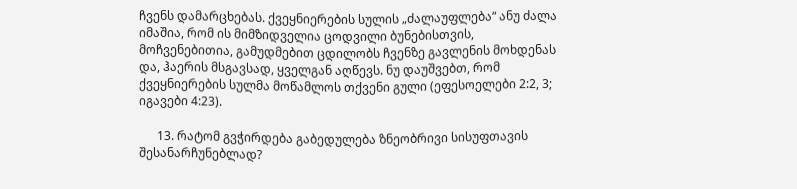ჩვენს დამარცხებას. ქვეყნიერების სულის „ძალაუფლება“ ანუ ძალა იმაშია, რომ ის მიმზიდველია ცოდვილი ბუნებისთვის, მოჩვენებითია, გამუდმებით ცდილობს ჩვენზე გავლენის მოხდენას და, ჰაერის მსგავსად, ყველგან აღწევს. ნუ დაუშვებთ, რომ ქვეყნიერების სულმა მოწამლოს თქვენი გული (ეფესოელები 2:2, 3; იგავები 4:23).

      13. რატომ გვჭირდება გაბედულება ზნეობრივი სისუფთავის შესანარჩუნებლად?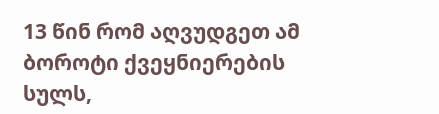13 წინ რომ აღვუდგეთ ამ ბოროტი ქვეყნიერების სულს,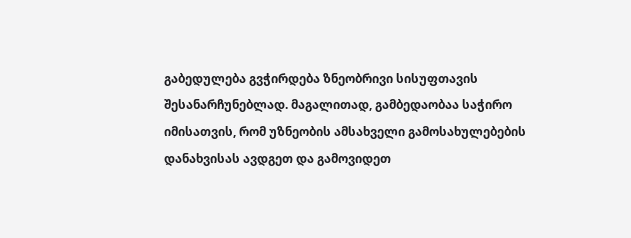გაბედულება გვჭირდება ზნეობრივი სისუფთავის შესანარჩუნებლად. მაგალითად, გამბედაობაა საჭირო იმისათვის, რომ უზნეობის ამსახველი გამოსახულებების დანახვისას ავდგეთ და გამოვიდეთ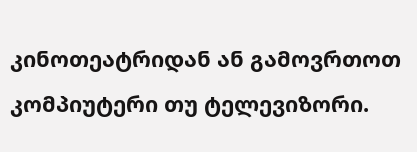კინოთეატრიდან ან გამოვრთოთ კომპიუტერი თუ ტელევიზორი.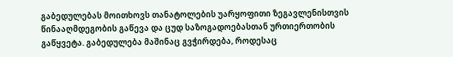გაბედულებას მოითხოვს თანატოლების უარყოფითი ზეგავლენისთვის წინააღმდეგობის გაწევა და ცუდ საზოგადოებასთან ურთიერთობის გაწყვეტა. გაბედულება მაშინაც გვჭირდება, როდესაც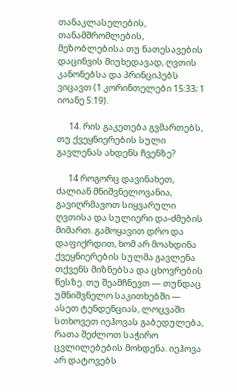თანაკლასელების, თანამშრომლების, მეზობლებისა თუ ნათესავების დაცინვის მიუხედავად, ღვთის კანონებსა და პრინციპებს ვიცავთ (1 კორინთელები 15:33; 1 იოანე 5:19).

      14. რის გაკეთება გვმართებს, თუ ქვეყნიერების სული გავლენას ახდენს ჩვენზე?

      14 როგორც დავინახეთ, ძალიან მნიშვნელოვანია, გავიღრმავოთ სიყვარული ღვთისა და სულიერი და-ძმების მიმართ. გამოყავით დრო და დაფიქრდით, ხომ არ მოახდინა ქვეყნიერების სულმა გავლენა თქვენს მიზნებსა და ცხოვრების წესზე. თუ შეამჩნევთ — თუნდაც უმნიშვნელო საკითხებში — ასეთ ტენდენციას, ლოცვაში სთხოვეთ იეჰოვას გაბედულება, რათა შეძლოთ საჭირო ცვლილებების მოხდენა. იეჰოვა არ დატოვებს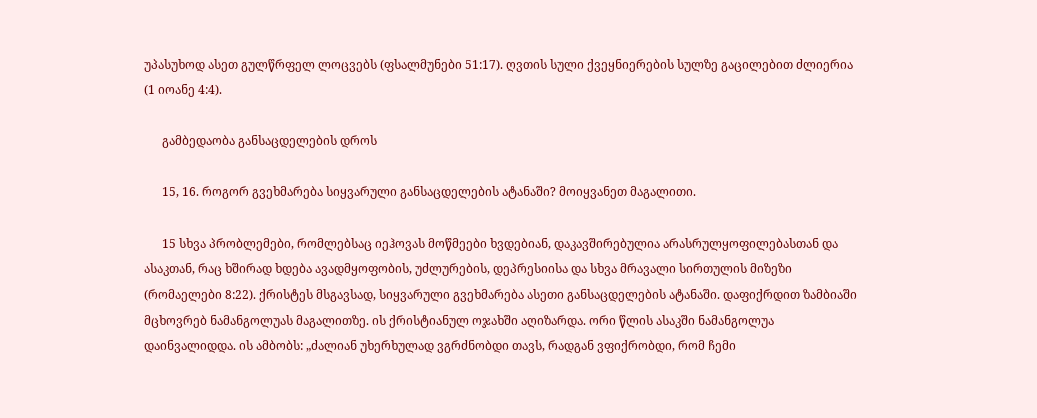უპასუხოდ ასეთ გულწრფელ ლოცვებს (ფსალმუნები 51:17). ღვთის სული ქვეყნიერების სულზე გაცილებით ძლიერია (1 იოანე 4:4).

      გამბედაობა განსაცდელების დროს

      15, 16. როგორ გვეხმარება სიყვარული განსაცდელების ატანაში? მოიყვანეთ მაგალითი.

      15 სხვა პრობლემები, რომლებსაც იეჰოვას მოწმეები ხვდებიან, დაკავშირებულია არასრულყოფილებასთან და ასაკთან, რაც ხშირად ხდება ავადმყოფობის, უძლურების, დეპრესიისა და სხვა მრავალი სირთულის მიზეზი (რომაელები 8:22). ქრისტეს მსგავსად, სიყვარული გვეხმარება ასეთი განსაცდელების ატანაში. დაფიქრდით ზამბიაში მცხოვრებ ნამანგოლუას მაგალითზე. ის ქრისტიანულ ოჯახში აღიზარდა. ორი წლის ასაკში ნამანგოლუა დაინვალიდდა. ის ამბობს: „ძალიან უხერხულად ვგრძნობდი თავს, რადგან ვფიქრობდი, რომ ჩემი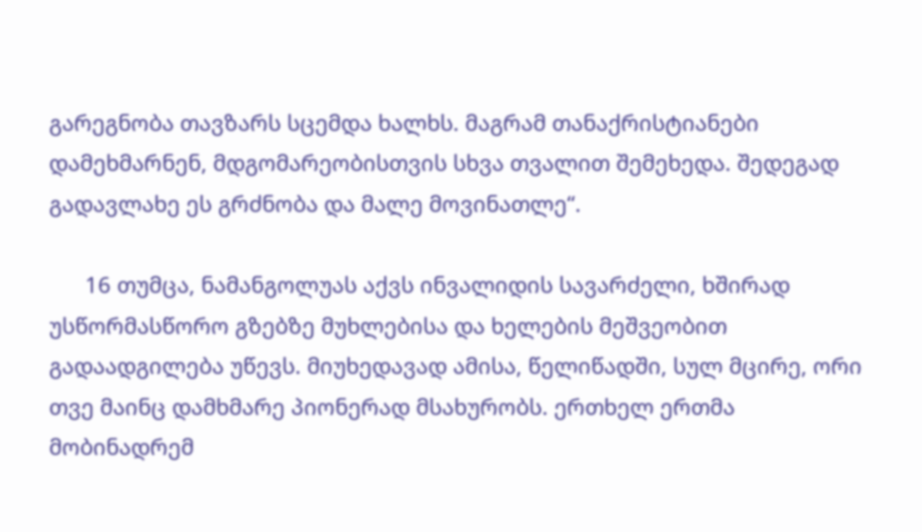გარეგნობა თავზარს სცემდა ხალხს. მაგრამ თანაქრისტიანები დამეხმარნენ, მდგომარეობისთვის სხვა თვალით შემეხედა. შედეგად გადავლახე ეს გრძნობა და მალე მოვინათლე“.

      16 თუმცა, ნამანგოლუას აქვს ინვალიდის სავარძელი, ხშირად უსწორმასწორო გზებზე მუხლებისა და ხელების მეშვეობით გადაადგილება უწევს. მიუხედავად ამისა, წელიწადში, სულ მცირე, ორი თვე მაინც დამხმარე პიონერად მსახურობს. ერთხელ ერთმა მობინადრემ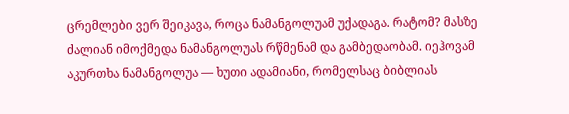ცრემლები ვერ შეიკავა, როცა ნამანგოლუამ უქადაგა. რატომ? მასზე ძალიან იმოქმედა ნამანგოლუას რწმენამ და გამბედაობამ. იეჰოვამ აკურთხა ნამანგოლუა — ხუთი ადამიანი, რომელსაც ბიბლიას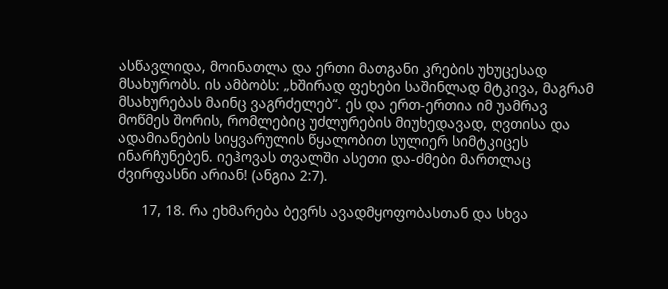ასწავლიდა, მოინათლა და ერთი მათგანი კრების უხუცესად მსახურობს. ის ამბობს: „ხშირად ფეხები საშინლად მტკივა, მაგრამ მსახურებას მაინც ვაგრძელებ“. ეს და ერთ-ერთია იმ უამრავ მოწმეს შორის, რომლებიც უძლურების მიუხედავად, ღვთისა და ადამიანების სიყვარულის წყალობით სულიერ სიმტკიცეს ინარჩუნებენ. იეჰოვას თვალში ასეთი და-ძმები მართლაც ძვირფასნი არიან! (ანგია 2:7).

      17, 18. რა ეხმარება ბევრს ავადმყოფობასთან და სხვა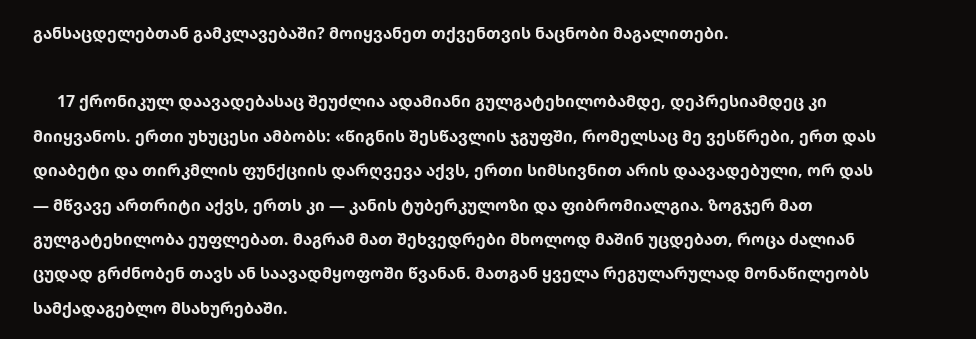განსაცდელებთან გამკლავებაში? მოიყვანეთ თქვენთვის ნაცნობი მაგალითები.

      17 ქრონიკულ დაავადებასაც შეუძლია ადამიანი გულგატეხილობამდე, დეპრესიამდეც კი მიიყვანოს. ერთი უხუცესი ამბობს: «წიგნის შესწავლის ჯგუფში, რომელსაც მე ვესწრები, ერთ დას დიაბეტი და თირკმლის ფუნქციის დარღვევა აქვს, ერთი სიმსივნით არის დაავადებული, ორ დას — მწვავე ართრიტი აქვს, ერთს კი — კანის ტუბერკულოზი და ფიბრომიალგია. ზოგჯერ მათ გულგატეხილობა ეუფლებათ. მაგრამ მათ შეხვედრები მხოლოდ მაშინ უცდებათ, როცა ძალიან ცუდად გრძნობენ თავს ან საავადმყოფოში წვანან. მათგან ყველა რეგულარულად მონაწილეობს სამქადაგებლო მსახურებაში.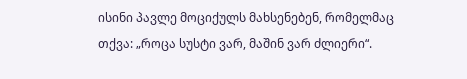ისინი პავლე მოციქულს მახსენებენ, რომელმაც თქვა: „როცა სუსტი ვარ, მაშინ ვარ ძლიერი“.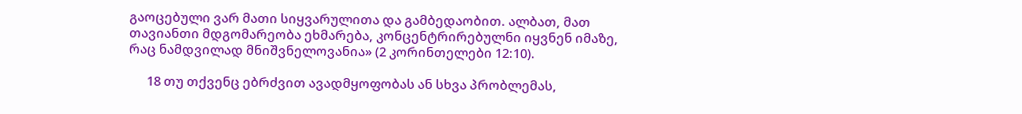გაოცებული ვარ მათი სიყვარულითა და გამბედაობით. ალბათ, მათ თავიანთი მდგომარეობა ეხმარება, კონცენტრირებულნი იყვნენ იმაზე, რაც ნამდვილად მნიშვნელოვანია» (2 კორინთელები 12:10).

      18 თუ თქვენც ებრძვით ავადმყოფობას ან სხვა პრობლემას,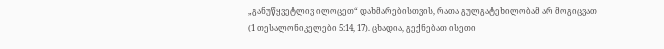„განუწყვეტლივ ილოცეთ“ დახმარებისთვის, რათა გულგატეხილობამ არ მოგიცვათ (1 თესალონიკელები 5:14, 17). ცხადია, გექნებათ ისეთი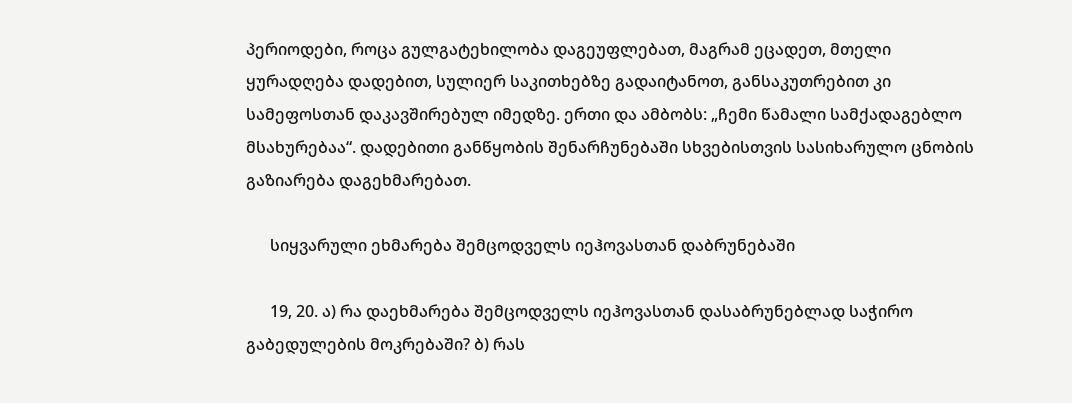პერიოდები, როცა გულგატეხილობა დაგეუფლებათ, მაგრამ ეცადეთ, მთელი ყურადღება დადებით, სულიერ საკითხებზე გადაიტანოთ, განსაკუთრებით კი სამეფოსთან დაკავშირებულ იმედზე. ერთი და ამბობს: „ჩემი წამალი სამქადაგებლო მსახურებაა“. დადებითი განწყობის შენარჩუნებაში სხვებისთვის სასიხარულო ცნობის გაზიარება დაგეხმარებათ.

      სიყვარული ეხმარება შემცოდველს იეჰოვასთან დაბრუნებაში

      19, 20. ა) რა დაეხმარება შემცოდველს იეჰოვასთან დასაბრუნებლად საჭირო გაბედულების მოკრებაში? ბ) რას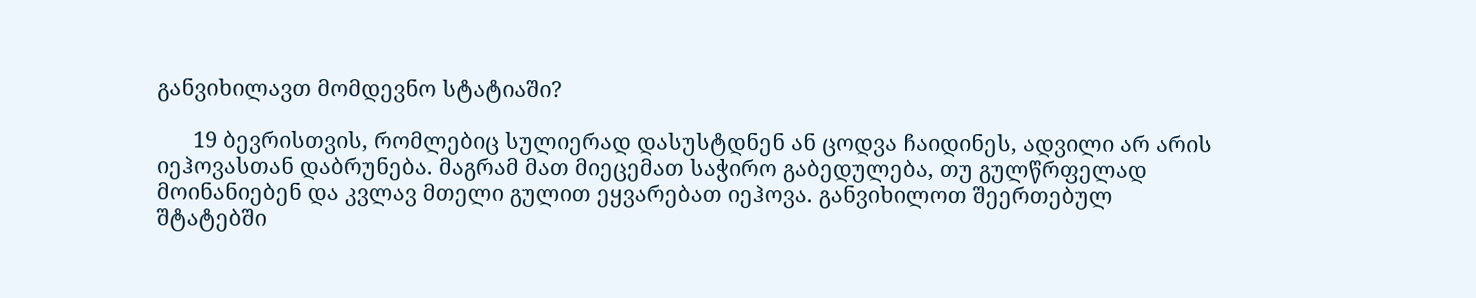განვიხილავთ მომდევნო სტატიაში?

      19 ბევრისთვის, რომლებიც სულიერად დასუსტდნენ ან ცოდვა ჩაიდინეს, ადვილი არ არის იეჰოვასთან დაბრუნება. მაგრამ მათ მიეცემათ საჭირო გაბედულება, თუ გულწრფელად მოინანიებენ და კვლავ მთელი გულით ეყვარებათ იეჰოვა. განვიხილოთ შეერთებულ შტატებში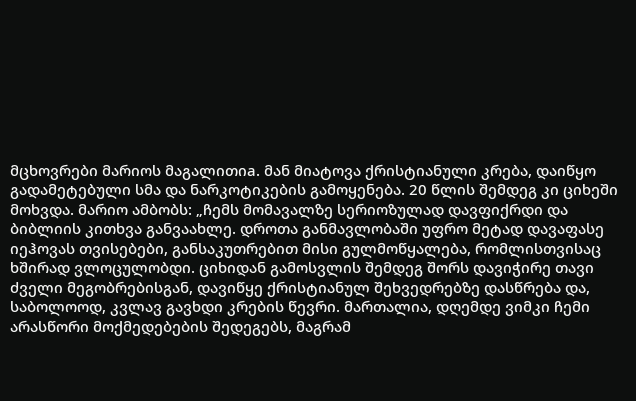მცხოვრები მარიოს მაგალითიa. მან მიატოვა ქრისტიანული კრება, დაიწყო გადამეტებული სმა და ნარკოტიკების გამოყენება. 20 წლის შემდეგ კი ციხეში მოხვდა. მარიო ამბობს: „ჩემს მომავალზე სერიოზულად დავფიქრდი და ბიბლიის კითხვა განვაახლე. დროთა განმავლობაში უფრო მეტად დავაფასე იეჰოვას თვისებები, განსაკუთრებით მისი გულმოწყალება, რომლისთვისაც ხშირად ვლოცულობდი. ციხიდან გამოსვლის შემდეგ შორს დავიჭირე თავი ძველი მეგობრებისგან, დავიწყე ქრისტიანულ შეხვედრებზე დასწრება და, საბოლოოდ, კვლავ გავხდი კრების წევრი. მართალია, დღემდე ვიმკი ჩემი არასწორი მოქმედებების შედეგებს, მაგრამ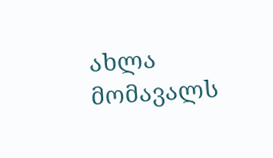ახლა მომავალს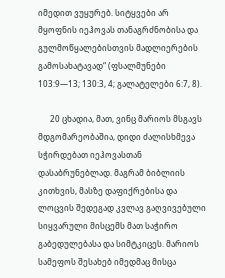იმედით ვუყურებ. სიტყვები არ მყოფნის იეჰოვას თანაგრძნობისა და გულმოწყალებისთვის მადლიერების გამოსახატავად“ (ფსალმუნები 103:9—13; 130:3, 4; გალატელები 6:7, 8).

      20 ცხადია, მათ, ვინც მარიოს მსგავს მდგომარეობაშია, დიდი ძალისხმევა სჭირდებათ იეჰოვასთან დასაბრუნებლად. მაგრამ ბიბლიის კითხვის, მასზე დაფიქრებისა და ლოცვის შედეგად კვლავ გაღვივებული სიყვარული მისცემს მათ საჭირო გაბედულებასა და სიმტკიცეს. მარიოს სამეფოს შესახებ იმედმაც მისცა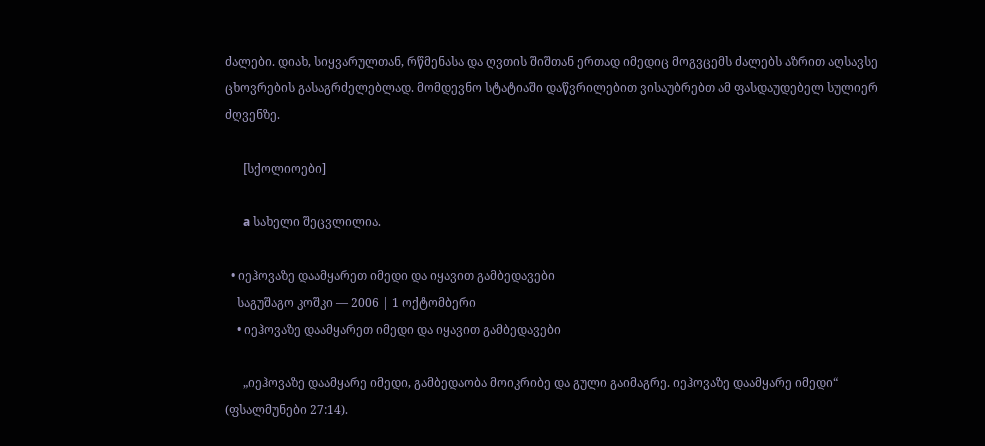ძალები. დიახ, სიყვარულთან, რწმენასა და ღვთის შიშთან ერთად იმედიც მოგვცემს ძალებს აზრით აღსავსე ცხოვრების გასაგრძელებლად. მომდევნო სტატიაში დაწვრილებით ვისაუბრებთ ამ ფასდაუდებელ სულიერ ძღვენზე.

      [სქოლიოები]

      a სახელი შეცვლილია.

  • იეჰოვაზე დაამყარეთ იმედი და იყავით გამბედავები
    საგუშაგო კოშკი — 2006 | 1 ოქტომბერი
    • იეჰოვაზე დაამყარეთ იმედი და იყავით გამბედავები

      „იეჰოვაზე დაამყარე იმედი, გამბედაობა მოიკრიბე და გული გაიმაგრე. იეჰოვაზე დაამყარე იმედი“ (ფსალმუნები 27:14).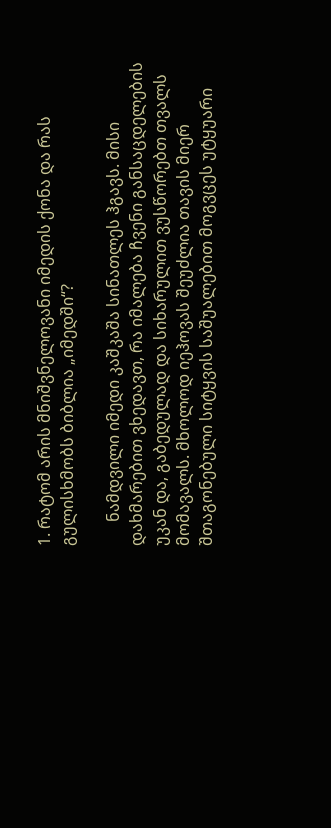1. რატომ არის მნიშვნელოვანი იმედის ქონა და რას გულისხმობს ბიბლია „იმედში“?

      ნამდვილი იმედი კაშკაშა სინათლეს ჰგავს. მისი დახმარებით ვხედავთ, რა იმალება ჩვენი განსაცდელების უკან და, გაბედულად და სიხარულით ვუსწორებთ თვალს მომავალს. მხოლოდ იეჰოვას შეუძლია თავის მიერ შთაგონებული სიტყვის საშუალებით მოგვცეს უტყუარი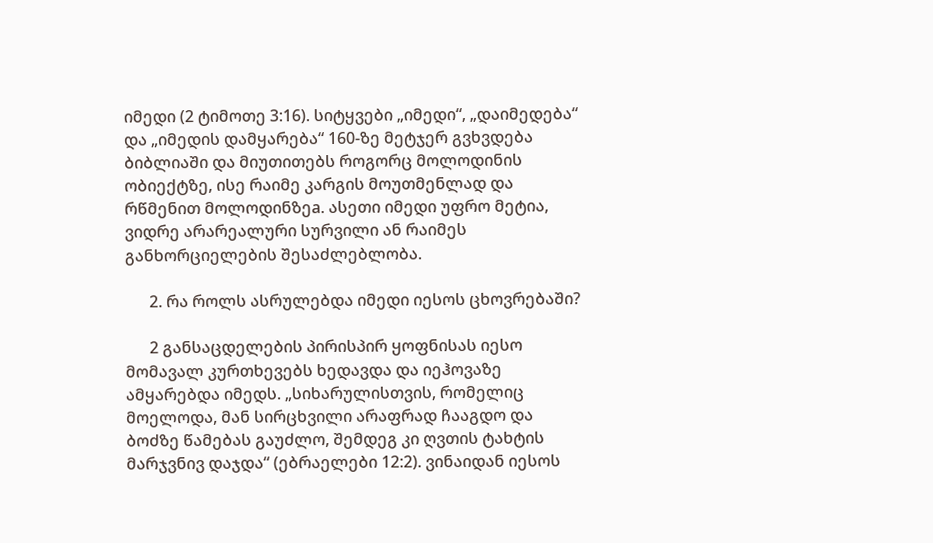იმედი (2 ტიმოთე 3:16). სიტყვები „იმედი“, „დაიმედება“ და „იმედის დამყარება“ 160-ზე მეტჯერ გვხვდება ბიბლიაში და მიუთითებს როგორც მოლოდინის ობიექტზე, ისე რაიმე კარგის მოუთმენლად და რწმენით მოლოდინზეa. ასეთი იმედი უფრო მეტია, ვიდრე არარეალური სურვილი ან რაიმეს განხორციელების შესაძლებლობა.

      2. რა როლს ასრულებდა იმედი იესოს ცხოვრებაში?

      2 განსაცდელების პირისპირ ყოფნისას იესო მომავალ კურთხევებს ხედავდა და იეჰოვაზე ამყარებდა იმედს. „სიხარულისთვის, რომელიც მოელოდა, მან სირცხვილი არაფრად ჩააგდო და ბოძზე წამებას გაუძლო, შემდეგ კი ღვთის ტახტის მარჯვნივ დაჯდა“ (ებრაელები 12:2). ვინაიდან იესოს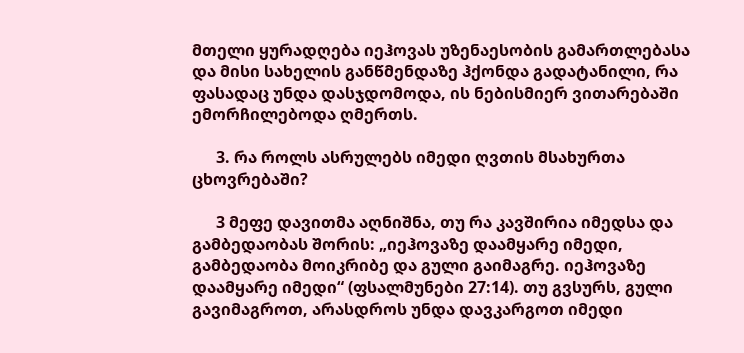მთელი ყურადღება იეჰოვას უზენაესობის გამართლებასა და მისი სახელის განწმენდაზე ჰქონდა გადატანილი, რა ფასადაც უნდა დასჯდომოდა, ის ნებისმიერ ვითარებაში ემორჩილებოდა ღმერთს.

      3. რა როლს ასრულებს იმედი ღვთის მსახურთა ცხოვრებაში?

      3 მეფე დავითმა აღნიშნა, თუ რა კავშირია იმედსა და გამბედაობას შორის: „იეჰოვაზე დაამყარე იმედი, გამბედაობა მოიკრიბე და გული გაიმაგრე. იეჰოვაზე დაამყარე იმედი“ (ფსალმუნები 27:14). თუ გვსურს, გული გავიმაგროთ, არასდროს უნდა დავკარგოთ იმედი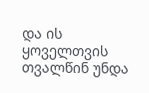და ის ყოველთვის თვალწინ უნდა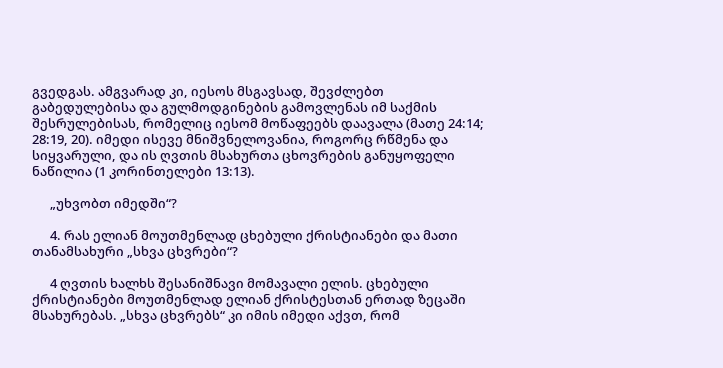გვედგას. ამგვარად კი, იესოს მსგავსად, შევძლებთ გაბედულებისა და გულმოდგინების გამოვლენას იმ საქმის შესრულებისას, რომელიც იესომ მოწაფეებს დაავალა (მათე 24:14; 28:19, 20). იმედი ისევე მნიშვნელოვანია, როგორც რწმენა და სიყვარული, და ის ღვთის მსახურთა ცხოვრების განუყოფელი ნაწილია (1 კორინთელები 13:13).

      „უხვობთ იმედში“?

      4. რას ელიან მოუთმენლად ცხებული ქრისტიანები და მათი თანამსახური „სხვა ცხვრები“?

      4 ღვთის ხალხს შესანიშნავი მომავალი ელის. ცხებული ქრისტიანები მოუთმენლად ელიან ქრისტესთან ერთად ზეცაში მსახურებას. „სხვა ცხვრებს“ კი იმის იმედი აქვთ, რომ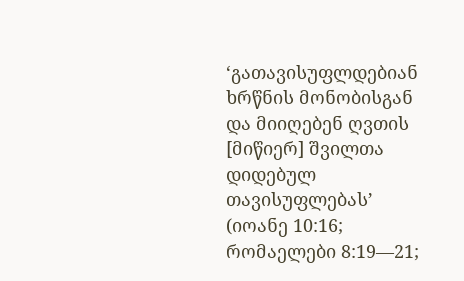‘გათავისუფლდებიან ხრწნის მონობისგან და მიიღებენ ღვთის [მიწიერ] შვილთა დიდებულ თავისუფლებას’ (იოანე 10:16; რომაელები 8:19—21;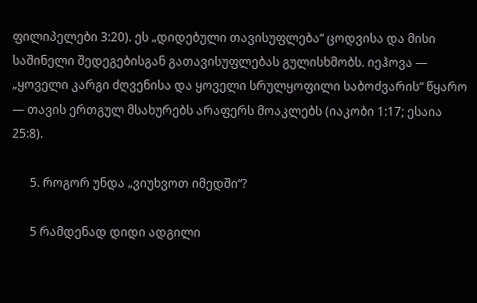ფილიპელები 3:20). ეს „დიდებული თავისუფლება“ ცოდვისა და მისი საშინელი შედეგებისგან გათავისუფლებას გულისხმობს. იეჰოვა — „ყოველი კარგი ძღვენისა და ყოველი სრულყოფილი საბოძვარის“ წყარო — თავის ერთგულ მსახურებს არაფერს მოაკლებს (იაკობი 1:17; ესაია 25:8).

      5. როგორ უნდა „ვიუხვოთ იმედში“?

      5 რამდენად დიდი ადგილი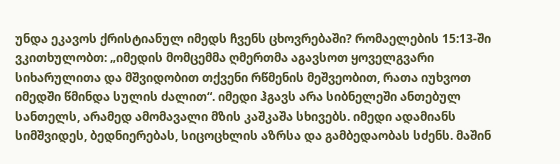უნდა ეკავოს ქრისტიანულ იმედს ჩვენს ცხოვრებაში? რომაელების 15:13-ში ვკითხულობთ: „იმედის მომცემმა ღმერთმა აგავსოთ ყოველგვარი სიხარულითა და მშვიდობით თქვენი რწმენის მეშვეობით, რათა იუხვოთ იმედში წმინდა სულის ძალით“. იმედი ჰგავს არა სიბნელეში ანთებულ სანთელს, არამედ ამომავალი მზის კაშკაშა სხივებს. იმედი ადამიანს სიმშვიდეს, ბედნიერებას, სიცოცხლის აზრსა და გამბედაობას სძენს. მაშინ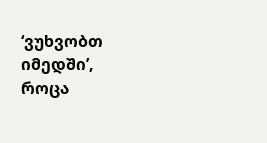‘ვუხვობთ იმედში’, როცა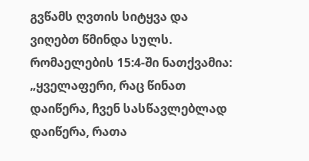გვწამს ღვთის სიტყვა და ვიღებთ წმინდა სულს. რომაელების 15:4-ში ნათქვამია: „ყველაფერი, რაც წინათ დაიწერა, ჩვენ სასწავლებლად დაიწერა, რათა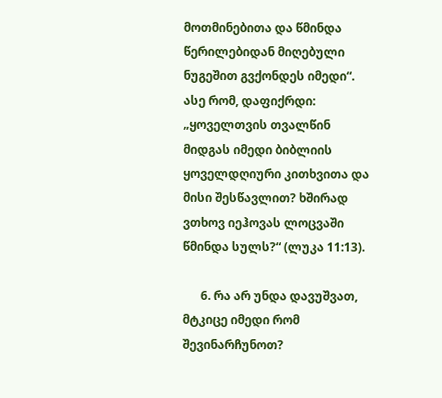მოთმინებითა და წმინდა წერილებიდან მიღებული ნუგეშით გვქონდეს იმედი“. ასე რომ, დაფიქრდი: „ყოველთვის თვალწინ მიდგას იმედი ბიბლიის ყოველდღიური კითხვითა და მისი შესწავლით? ხშირად ვთხოვ იეჰოვას ლოცვაში წმინდა სულს?“ (ლუკა 11:13).

      6. რა არ უნდა დავუშვათ, მტკიცე იმედი რომ შევინარჩუნოთ?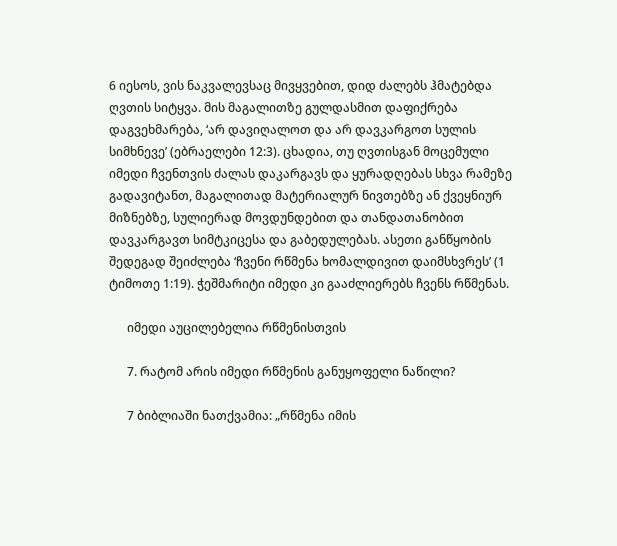6 იესოს, ვის ნაკვალევსაც მივყვებით, დიდ ძალებს ჰმატებდა ღვთის სიტყვა. მის მაგალითზე გულდასმით დაფიქრება დაგვეხმარება, ‘არ დავიღალოთ და არ დავკარგოთ სულის სიმხნევე’ (ებრაელები 12:3). ცხადია, თუ ღვთისგან მოცემული იმედი ჩვენთვის ძალას დაკარგავს და ყურადღებას სხვა რამეზე გადავიტანთ, მაგალითად მატერიალურ ნივთებზე ან ქვეყნიურ მიზნებზე, სულიერად მოვდუნდებით და თანდათანობით დავკარგავთ სიმტკიცესა და გაბედულებას. ასეთი განწყობის შედეგად შეიძლება ‘ჩვენი რწმენა ხომალდივით დაიმსხვრეს’ (1 ტიმოთე 1:19). ჭეშმარიტი იმედი კი გააძლიერებს ჩვენს რწმენას.

      იმედი აუცილებელია რწმენისთვის

      7. რატომ არის იმედი რწმენის განუყოფელი ნაწილი?

      7 ბიბლიაში ნათქვამია: „რწმენა იმის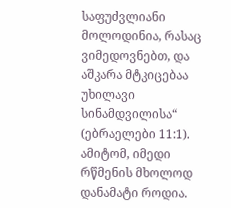საფუძვლიანი მოლოდინია, რასაც ვიმედოვნებთ, და აშკარა მტკიცებაა უხილავი სინამდვილისა“ (ებრაელები 11:1). ამიტომ, იმედი რწმენის მხოლოდ დანამატი როდია.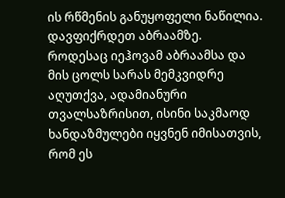ის რწმენის განუყოფელი ნაწილია. დავფიქრდეთ აბრაამზე. როდესაც იეჰოვამ აბრაამსა და მის ცოლს სარას მემკვიდრე აღუთქვა, ადამიანური თვალსაზრისით, ისინი საკმაოდ ხანდაზმულები იყვნენ იმისათვის, რომ ეს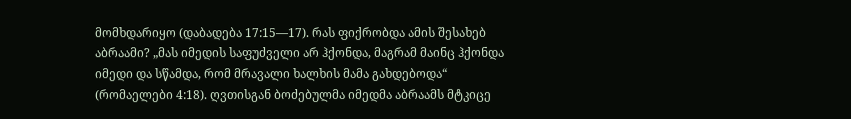მომხდარიყო (დაბადება 17:15—17). რას ფიქრობდა ამის შესახებ აბრაამი? „მას იმედის საფუძველი არ ჰქონდა, მაგრამ მაინც ჰქონდა იმედი და სწამდა, რომ მრავალი ხალხის მამა გახდებოდა“ (რომაელები 4:18). ღვთისგან ბოძებულმა იმედმა აბრაამს მტკიცე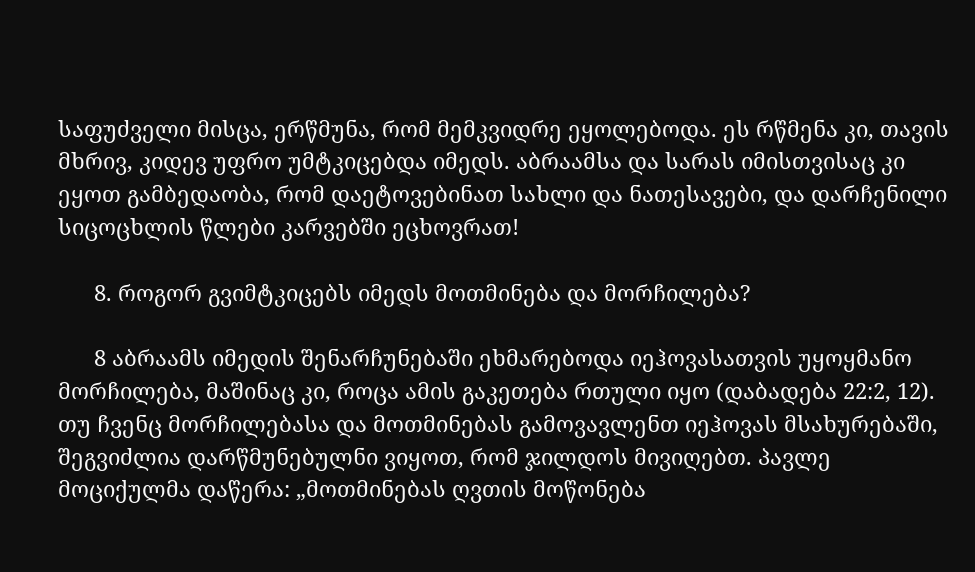საფუძველი მისცა, ერწმუნა, რომ მემკვიდრე ეყოლებოდა. ეს რწმენა კი, თავის მხრივ, კიდევ უფრო უმტკიცებდა იმედს. აბრაამსა და სარას იმისთვისაც კი ეყოთ გამბედაობა, რომ დაეტოვებინათ სახლი და ნათესავები, და დარჩენილი სიცოცხლის წლები კარვებში ეცხოვრათ!

      8. როგორ გვიმტკიცებს იმედს მოთმინება და მორჩილება?

      8 აბრაამს იმედის შენარჩუნებაში ეხმარებოდა იეჰოვასათვის უყოყმანო მორჩილება, მაშინაც კი, როცა ამის გაკეთება რთული იყო (დაბადება 22:2, 12). თუ ჩვენც მორჩილებასა და მოთმინებას გამოვავლენთ იეჰოვას მსახურებაში, შეგვიძლია დარწმუნებულნი ვიყოთ, რომ ჯილდოს მივიღებთ. პავლე მოციქულმა დაწერა: „მოთმინებას ღვთის მოწონება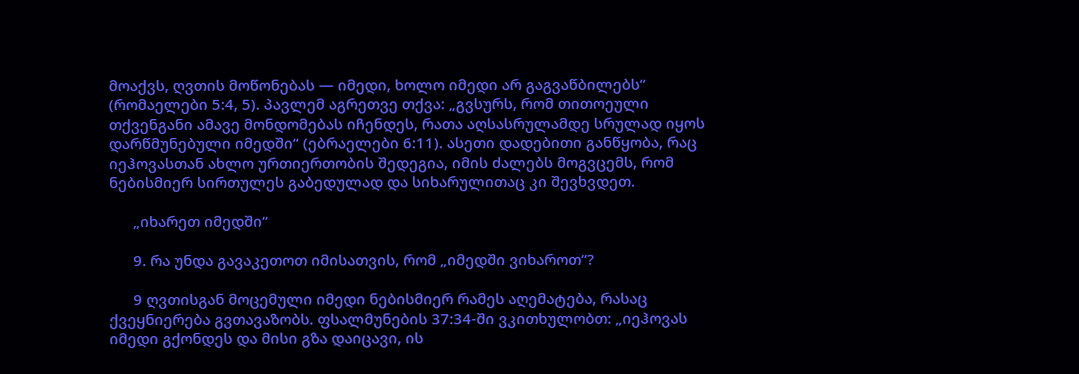მოაქვს, ღვთის მოწონებას — იმედი, ხოლო იმედი არ გაგვაწბილებს“ (რომაელები 5:4, 5). პავლემ აგრეთვე თქვა: „გვსურს, რომ თითოეული თქვენგანი ამავე მონდომებას იჩენდეს, რათა აღსასრულამდე სრულად იყოს დარწმუნებული იმედში“ (ებრაელები 6:11). ასეთი დადებითი განწყობა, რაც იეჰოვასთან ახლო ურთიერთობის შედეგია, იმის ძალებს მოგვცემს, რომ ნებისმიერ სირთულეს გაბედულად და სიხარულითაც კი შევხვდეთ.

      „იხარეთ იმედში“

      9. რა უნდა გავაკეთოთ იმისათვის, რომ „იმედში ვიხაროთ“?

      9 ღვთისგან მოცემული იმედი ნებისმიერ რამეს აღემატება, რასაც ქვეყნიერება გვთავაზობს. ფსალმუნების 37:34-ში ვკითხულობთ: „იეჰოვას იმედი გქონდეს და მისი გზა დაიცავი, ის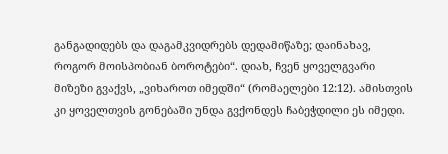განგადიდებს და დაგამკვიდრებს დედამიწაზე; დაინახავ, როგორ მოისპობიან ბოროტები“. დიახ, ჩვენ ყოველგვარი მიზეზი გვაქვს, „ვიხაროთ იმედში“ (რომაელები 12:12). ამისთვის კი ყოველთვის გონებაში უნდა გვქონდეს ჩაბეჭდილი ეს იმედი.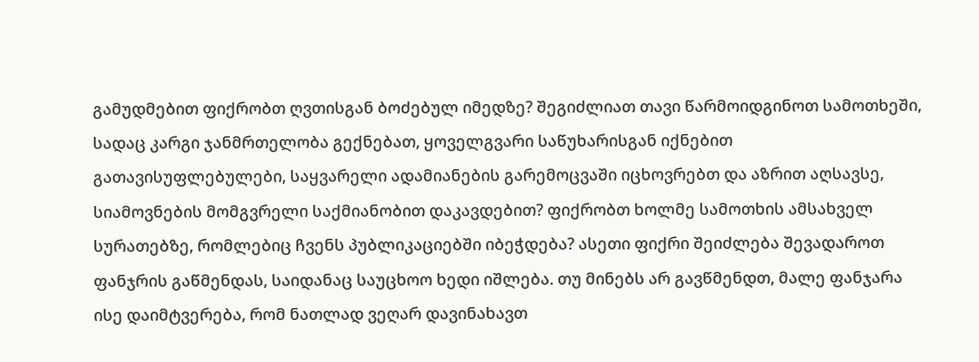გამუდმებით ფიქრობთ ღვთისგან ბოძებულ იმედზე? შეგიძლიათ თავი წარმოიდგინოთ სამოთხეში, სადაც კარგი ჯანმრთელობა გექნებათ, ყოველგვარი საწუხარისგან იქნებით გათავისუფლებულები, საყვარელი ადამიანების გარემოცვაში იცხოვრებთ და აზრით აღსავსე, სიამოვნების მომგვრელი საქმიანობით დაკავდებით? ფიქრობთ ხოლმე სამოთხის ამსახველ სურათებზე, რომლებიც ჩვენს პუბლიკაციებში იბეჭდება? ასეთი ფიქრი შეიძლება შევადაროთ ფანჯრის გაწმენდას, საიდანაც საუცხოო ხედი იშლება. თუ მინებს არ გავწმენდთ, მალე ფანჯარა ისე დაიმტვერება, რომ ნათლად ვეღარ დავინახავთ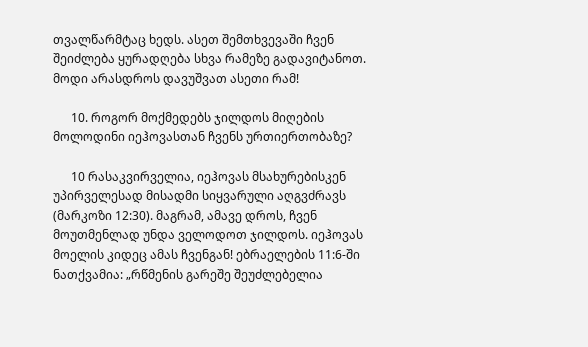თვალწარმტაც ხედს. ასეთ შემთხვევაში ჩვენ შეიძლება ყურადღება სხვა რამეზე გადავიტანოთ. მოდი არასდროს დავუშვათ ასეთი რამ!

      10. როგორ მოქმედებს ჯილდოს მიღების მოლოდინი იეჰოვასთან ჩვენს ურთიერთობაზე?

      10 რასაკვირველია, იეჰოვას მსახურებისკენ უპირველესად მისადმი სიყვარული აღგვძრავს (მარკოზი 12:30). მაგრამ, ამავე დროს, ჩვენ მოუთმენლად უნდა ველოდოთ ჯილდოს. იეჰოვას მოელის კიდეც ამას ჩვენგან! ებრაელების 11:6-ში ნათქვამია: „რწმენის გარეშე შეუძლებელია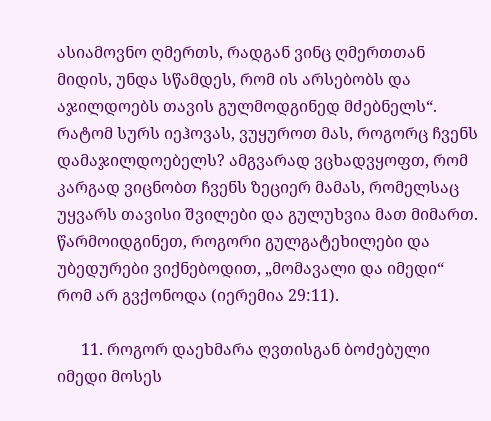ასიამოვნო ღმერთს, რადგან ვინც ღმერთთან მიდის, უნდა სწამდეს, რომ ის არსებობს და აჯილდოებს თავის გულმოდგინედ მძებნელს“. რატომ სურს იეჰოვას, ვუყუროთ მას, როგორც ჩვენს დამაჯილდოებელს? ამგვარად ვცხადვყოფთ, რომ კარგად ვიცნობთ ჩვენს ზეციერ მამას, რომელსაც უყვარს თავისი შვილები და გულუხვია მათ მიმართ. წარმოიდგინეთ, როგორი გულგატეხილები და უბედურები ვიქნებოდით, „მომავალი და იმედი“ რომ არ გვქონოდა (იერემია 29:11).

      11. როგორ დაეხმარა ღვთისგან ბოძებული იმედი მოსეს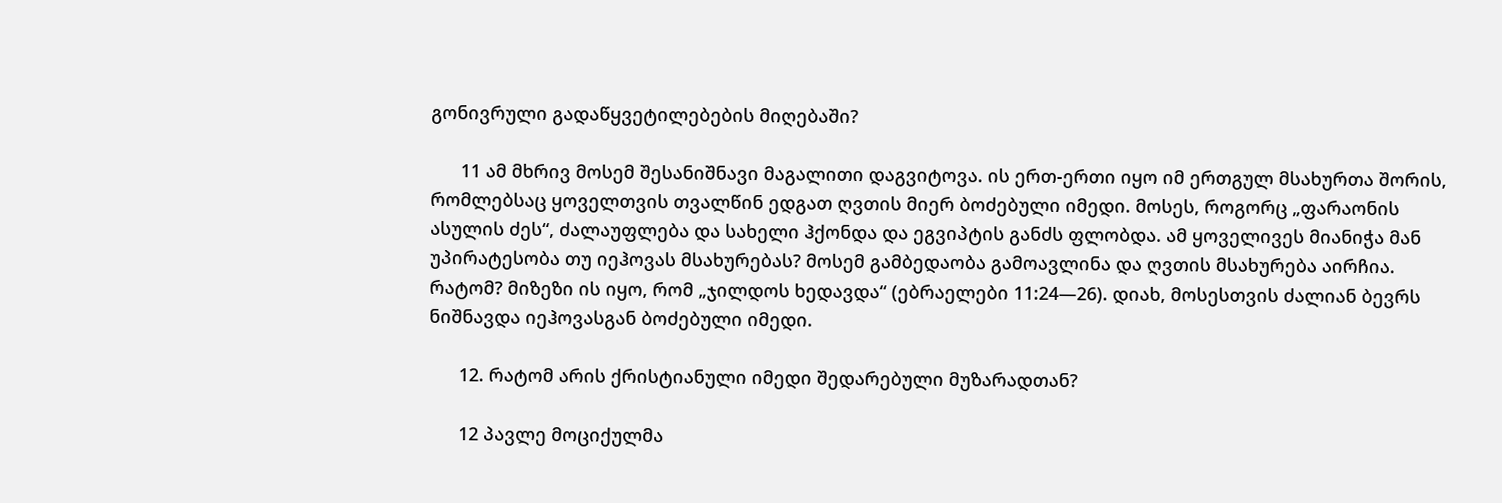გონივრული გადაწყვეტილებების მიღებაში?

      11 ამ მხრივ მოსემ შესანიშნავი მაგალითი დაგვიტოვა. ის ერთ-ერთი იყო იმ ერთგულ მსახურთა შორის, რომლებსაც ყოველთვის თვალწინ ედგათ ღვთის მიერ ბოძებული იმედი. მოსეს, როგორც „ფარაონის ასულის ძეს“, ძალაუფლება და სახელი ჰქონდა და ეგვიპტის განძს ფლობდა. ამ ყოველივეს მიანიჭა მან უპირატესობა თუ იეჰოვას მსახურებას? მოსემ გამბედაობა გამოავლინა და ღვთის მსახურება აირჩია. რატომ? მიზეზი ის იყო, რომ „ჯილდოს ხედავდა“ (ებრაელები 11:24—26). დიახ, მოსესთვის ძალიან ბევრს ნიშნავდა იეჰოვასგან ბოძებული იმედი.

      12. რატომ არის ქრისტიანული იმედი შედარებული მუზარადთან?

      12 პავლე მოციქულმა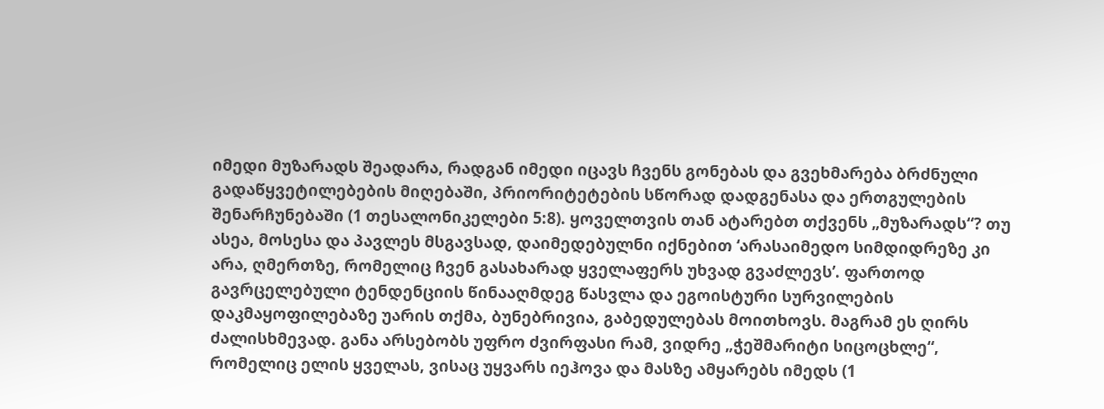იმედი მუზარადს შეადარა, რადგან იმედი იცავს ჩვენს გონებას და გვეხმარება ბრძნული გადაწყვეტილებების მიღებაში, პრიორიტეტების სწორად დადგენასა და ერთგულების შენარჩუნებაში (1 თესალონიკელები 5:8). ყოველთვის თან ატარებთ თქვენს „მუზარადს“? თუ ასეა, მოსესა და პავლეს მსგავსად, დაიმედებულნი იქნებით ‘არასაიმედო სიმდიდრეზე კი არა, ღმერთზე, რომელიც ჩვენ გასახარად ყველაფერს უხვად გვაძლევს’. ფართოდ გავრცელებული ტენდენციის წინააღმდეგ წასვლა და ეგოისტური სურვილების დაკმაყოფილებაზე უარის თქმა, ბუნებრივია, გაბედულებას მოითხოვს. მაგრამ ეს ღირს ძალისხმევად. განა არსებობს უფრო ძვირფასი რამ, ვიდრე „ჭეშმარიტი სიცოცხლე“, რომელიც ელის ყველას, ვისაც უყვარს იეჰოვა და მასზე ამყარებს იმედს (1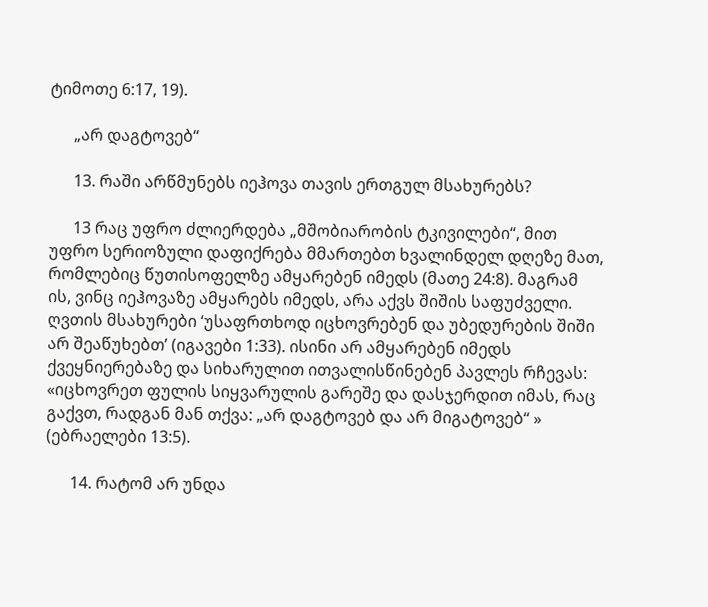ტიმოთე 6:17, 19).

      „არ დაგტოვებ“

      13. რაში არწმუნებს იეჰოვა თავის ერთგულ მსახურებს?

      13 რაც უფრო ძლიერდება „მშობიარობის ტკივილები“, მით უფრო სერიოზული დაფიქრება მმართებთ ხვალინდელ დღეზე მათ, რომლებიც წუთისოფელზე ამყარებენ იმედს (მათე 24:8). მაგრამ ის, ვინც იეჰოვაზე ამყარებს იმედს, არა აქვს შიშის საფუძველი. ღვთის მსახურები ‘უსაფრთხოდ იცხოვრებენ და უბედურების შიში არ შეაწუხებთ’ (იგავები 1:33). ისინი არ ამყარებენ იმედს ქვეყნიერებაზე და სიხარულით ითვალისწინებენ პავლეს რჩევას: «იცხოვრეთ ფულის სიყვარულის გარეშე და დასჯერდით იმას, რაც გაქვთ, რადგან მან თქვა: „არ დაგტოვებ და არ მიგატოვებ“ » (ებრაელები 13:5).

      14. რატომ არ უნდა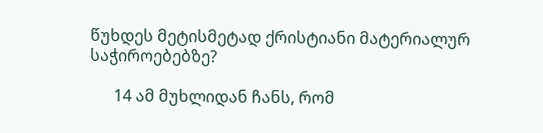წუხდეს მეტისმეტად ქრისტიანი მატერიალურ საჭიროებებზე?

      14 ამ მუხლიდან ჩანს, რომ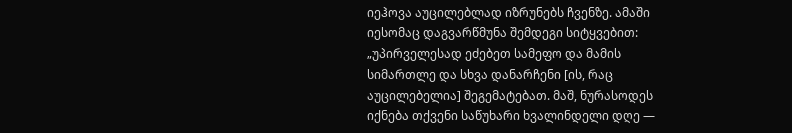იეჰოვა აუცილებლად იზრუნებს ჩვენზე. ამაში იესომაც დაგვარწმუნა შემდეგი სიტყვებით: „უპირველესად ეძებეთ სამეფო და მამის სიმართლე და სხვა დანარჩენი [ის, რაც აუცილებელია] შეგემატებათ. მაშ, ნურასოდეს იქნება თქვენი საწუხარი ხვალინდელი დღე —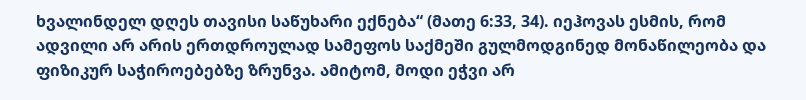ხვალინდელ დღეს თავისი საწუხარი ექნება“ (მათე 6:33, 34). იეჰოვას ესმის, რომ ადვილი არ არის ერთდროულად სამეფოს საქმეში გულმოდგინედ მონაწილეობა და ფიზიკურ საჭიროებებზე ზრუნვა. ამიტომ, მოდი ეჭვი არ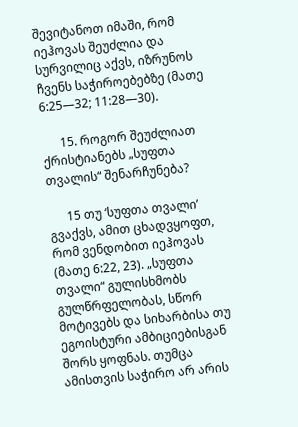შევიტანოთ იმაში, რომ იეჰოვას შეუძლია და სურვილიც აქვს, იზრუნოს ჩვენს საჭიროებებზე (მათე 6:25—32; 11:28—30).

      15. როგორ შეუძლიათ ქრისტიანებს „სუფთა თვალის“ შენარჩუნება?

      15 თუ ‘სუფთა თვალი’ გვაქვს, ამით ცხადვყოფთ, რომ ვენდობით იეჰოვას (მათე 6:22, 23). „სუფთა თვალი“ გულისხმობს გულწრფელობას, სწორ მოტივებს და სიხარბისა თუ ეგოისტური ამბიციებისგან შორს ყოფნას. თუმცა ამისთვის საჭირო არ არის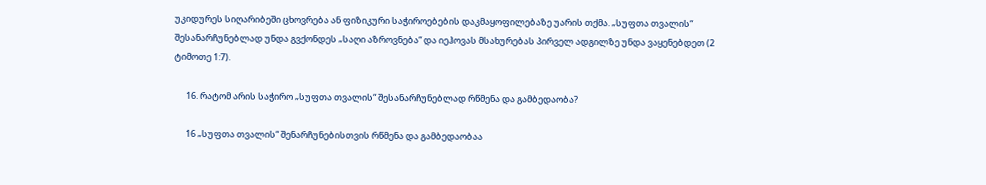უკიდურეს სიღარიბეში ცხოვრება ან ფიზიკური საჭიროებების დაკმაყოფილებაზე უარის თქმა. „სუფთა თვალის“ შესანარჩუნებლად უნდა გვქონდეს „საღი აზროვნება“ და იეჰოვას მსახურებას პირველ ადგილზე უნდა ვაყენებდეთ (2 ტიმოთე 1:7).

      16. რატომ არის საჭირო „სუფთა თვალის“ შესანარჩუნებლად რწმენა და გამბედაობა?

      16 „სუფთა თვალის“ შენარჩუნებისთვის რწმენა და გამბედაობაა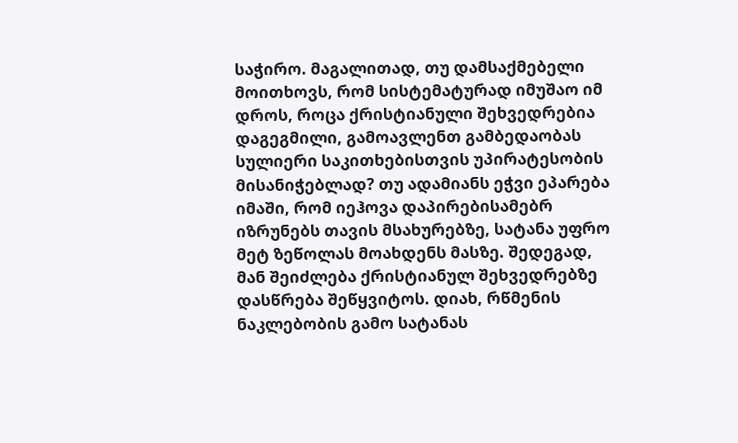საჭირო. მაგალითად, თუ დამსაქმებელი მოითხოვს, რომ სისტემატურად იმუშაო იმ დროს, როცა ქრისტიანული შეხვედრებია დაგეგმილი, გამოავლენთ გამბედაობას სულიერი საკითხებისთვის უპირატესობის მისანიჭებლად? თუ ადამიანს ეჭვი ეპარება იმაში, რომ იეჰოვა დაპირებისამებრ იზრუნებს თავის მსახურებზე, სატანა უფრო მეტ ზეწოლას მოახდენს მასზე. შედეგად, მან შეიძლება ქრისტიანულ შეხვედრებზე დასწრება შეწყვიტოს. დიახ, რწმენის ნაკლებობის გამო სატანას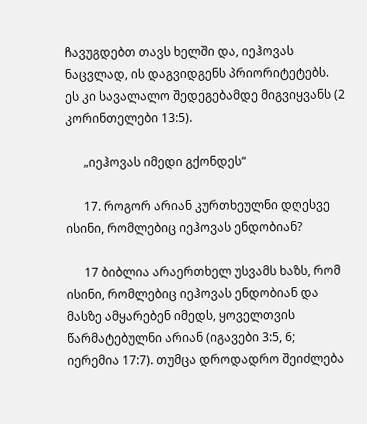ჩავუგდებთ თავს ხელში და, იეჰოვას ნაცვლად, ის დაგვიდგენს პრიორიტეტებს. ეს კი სავალალო შედეგებამდე მიგვიყვანს (2 კორინთელები 13:5).

      „იეჰოვას იმედი გქონდეს“

      17. როგორ არიან კურთხეულნი დღესვე ისინი, რომლებიც იეჰოვას ენდობიან?

      17 ბიბლია არაერთხელ უსვამს ხაზს, რომ ისინი, რომლებიც იეჰოვას ენდობიან და მასზე ამყარებენ იმედს, ყოველთვის წარმატებულნი არიან (იგავები 3:5, 6; იერემია 17:7). თუმცა დროდადრო შეიძლება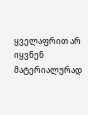ყველაფრით არ იყვნენ მატერიალურად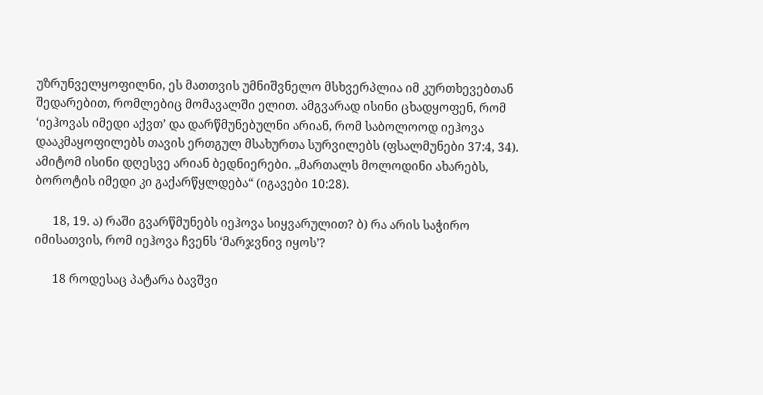უზრუნველყოფილნი, ეს მათთვის უმნიშვნელო მსხვერპლია იმ კურთხევებთან შედარებით, რომლებიც მომავალში ელით. ამგვარად ისინი ცხადყოფენ, რომ ‘იეჰოვას იმედი აქვთ’ და დარწმუნებულნი არიან, რომ საბოლოოდ იეჰოვა დააკმაყოფილებს თავის ერთგულ მსახურთა სურვილებს (ფსალმუნები 37:4, 34). ამიტომ ისინი დღესვე არიან ბედნიერები. „მართალს მოლოდინი ახარებს, ბოროტის იმედი კი გაქარწყლდება“ (იგავები 10:28).

      18, 19. ა) რაში გვარწმუნებს იეჰოვა სიყვარულით? ბ) რა არის საჭირო იმისათვის, რომ იეჰოვა ჩვენს ‘მარჯვნივ იყოს’?

      18 როდესაც პატარა ბავშვი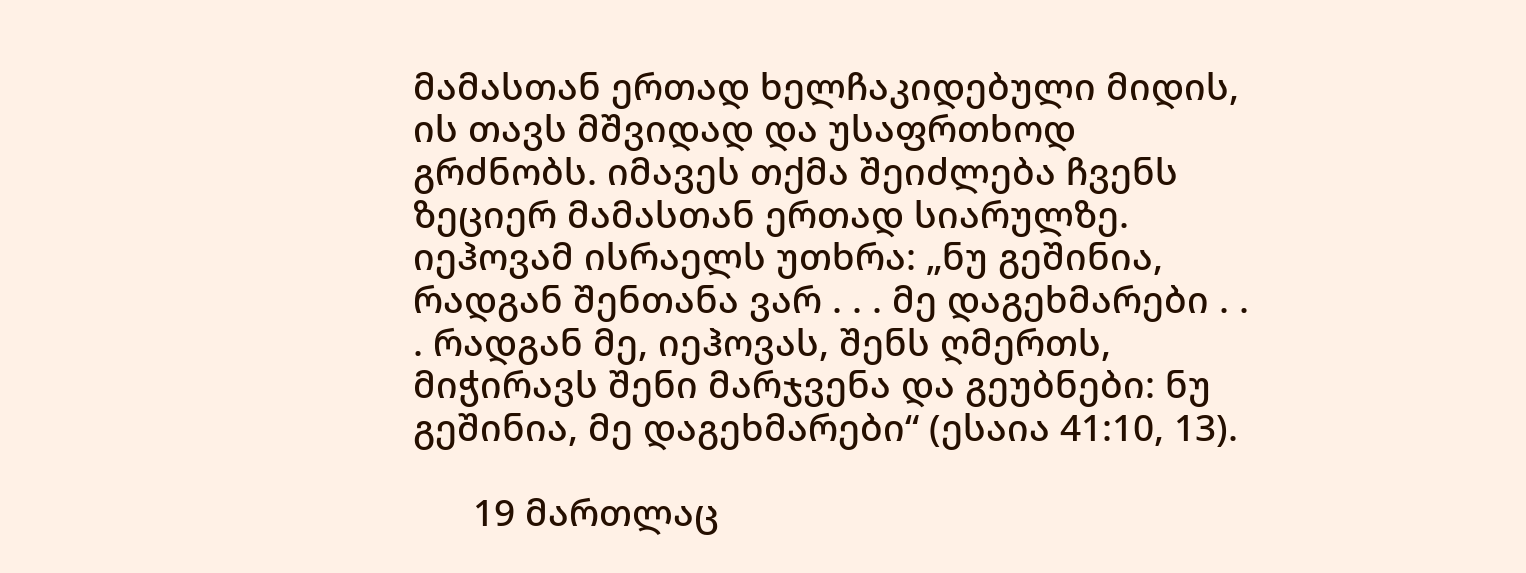მამასთან ერთად ხელჩაკიდებული მიდის, ის თავს მშვიდად და უსაფრთხოდ გრძნობს. იმავეს თქმა შეიძლება ჩვენს ზეციერ მამასთან ერთად სიარულზე. იეჰოვამ ისრაელს უთხრა: „ნუ გეშინია, რადგან შენთანა ვარ . . . მე დაგეხმარები . . . რადგან მე, იეჰოვას, შენს ღმერთს, მიჭირავს შენი მარჯვენა და გეუბნები: ნუ გეშინია, მე დაგეხმარები“ (ესაია 41:10, 13).

      19 მართლაც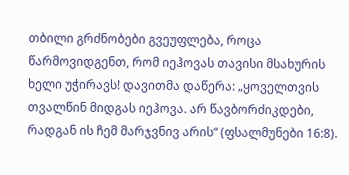თბილი გრძნობები გვეუფლება, როცა წარმოვიდგენთ, რომ იეჰოვას თავისი მსახურის ხელი უჭირავს! დავითმა დაწერა: „ყოველთვის თვალწინ მიდგას იეჰოვა. არ წავბორძიკდები, რადგან ის ჩემ მარჯვნივ არის“ (ფსალმუნები 16:8).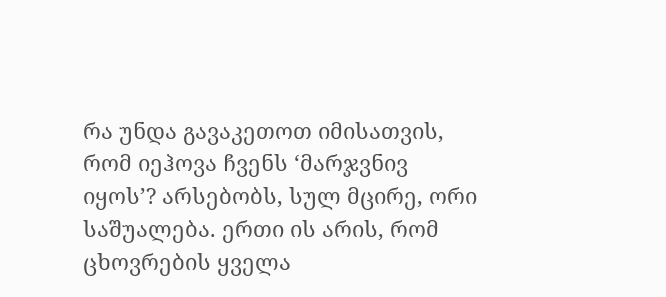რა უნდა გავაკეთოთ იმისათვის, რომ იეჰოვა ჩვენს ‘მარჯვნივ იყოს’? არსებობს, სულ მცირე, ორი საშუალება. ერთი ის არის, რომ ცხოვრების ყველა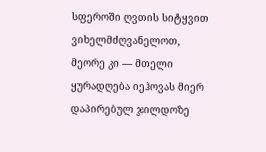სფეროში ღვთის სიტყვით ვიხელმძღვანელოთ, მეორე კი — მთელი ყურადღება იეჰოვას მიერ დაპირებულ ჯილდოზე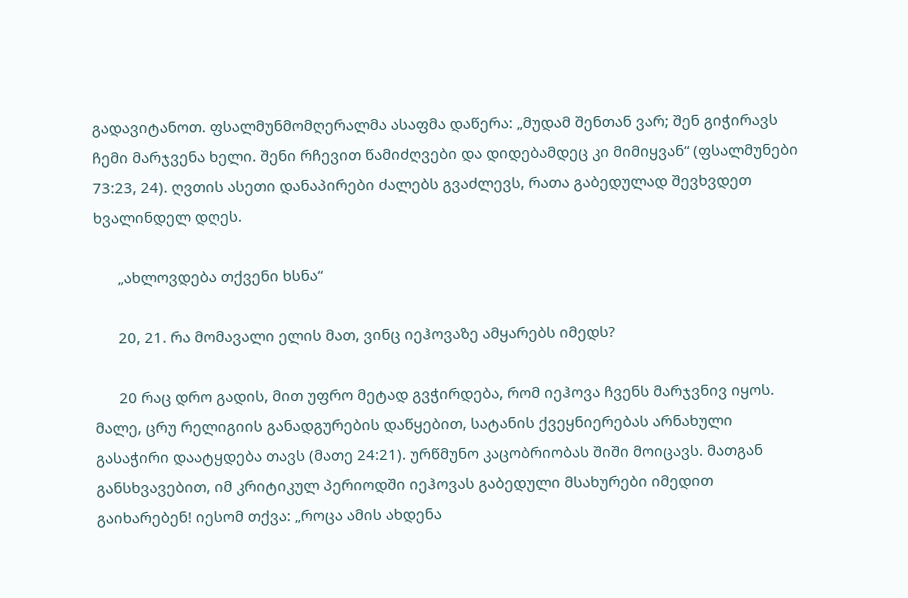გადავიტანოთ. ფსალმუნმომღერალმა ასაფმა დაწერა: „მუდამ შენთან ვარ; შენ გიჭირავს ჩემი მარჯვენა ხელი. შენი რჩევით წამიძღვები და დიდებამდეც კი მიმიყვან“ (ფსალმუნები 73:23, 24). ღვთის ასეთი დანაპირები ძალებს გვაძლევს, რათა გაბედულად შევხვდეთ ხვალინდელ დღეს.

      „ახლოვდება თქვენი ხსნა“

      20, 21. რა მომავალი ელის მათ, ვინც იეჰოვაზე ამყარებს იმედს?

      20 რაც დრო გადის, მით უფრო მეტად გვჭირდება, რომ იეჰოვა ჩვენს მარჯვნივ იყოს. მალე, ცრუ რელიგიის განადგურების დაწყებით, სატანის ქვეყნიერებას არნახული გასაჭირი დაატყდება თავს (მათე 24:21). ურწმუნო კაცობრიობას შიში მოიცავს. მათგან განსხვავებით, იმ კრიტიკულ პერიოდში იეჰოვას გაბედული მსახურები იმედით გაიხარებენ! იესომ თქვა: „როცა ამის ახდენა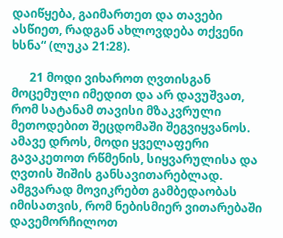დაიწყება, გაიმართეთ და თავები ასწიეთ, რადგან ახლოვდება თქვენი ხსნა“ (ლუკა 21:28).

      21 მოდი ვიხაროთ ღვთისგან მოცემული იმედით და არ დავუშვათ, რომ სატანამ თავისი მზაკვრული მეთოდებით შეცდომაში შეგვიყვანოს. ამავე დროს, მოდი ყველაფერი გავაკეთოთ რწმენის, სიყვარულისა და ღვთის შიშის განსავითარებლად. ამგვარად მოვიკრებთ გამბედაობას იმისათვის, რომ ნებისმიერ ვითარებაში დავემორჩილოთ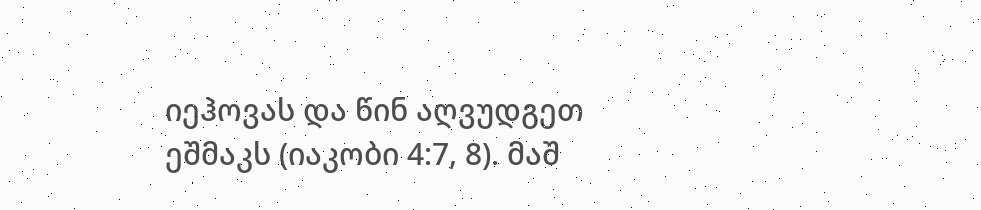იეჰოვას და წინ აღვუდგეთ ეშმაკს (იაკობი 4:7, 8). მაშ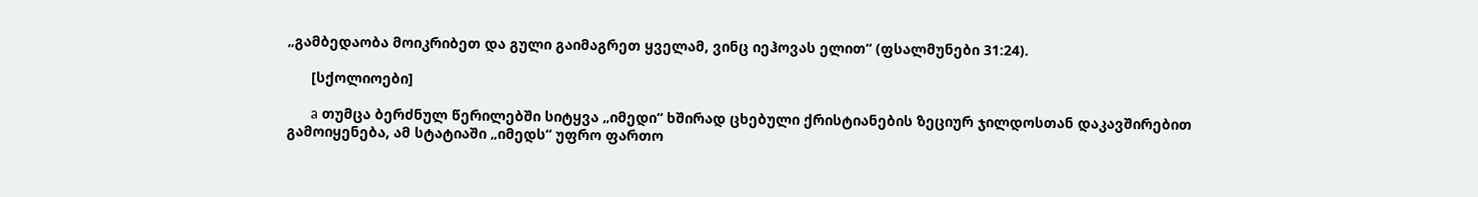„გამბედაობა მოიკრიბეთ და გული გაიმაგრეთ ყველამ, ვინც იეჰოვას ელით“ (ფსალმუნები 31:24).

      [სქოლიოები]

      a თუმცა ბერძნულ წერილებში სიტყვა „იმედი“ ხშირად ცხებული ქრისტიანების ზეციურ ჯილდოსთან დაკავშირებით გამოიყენება, ამ სტატიაში „იმედს“ უფრო ფართო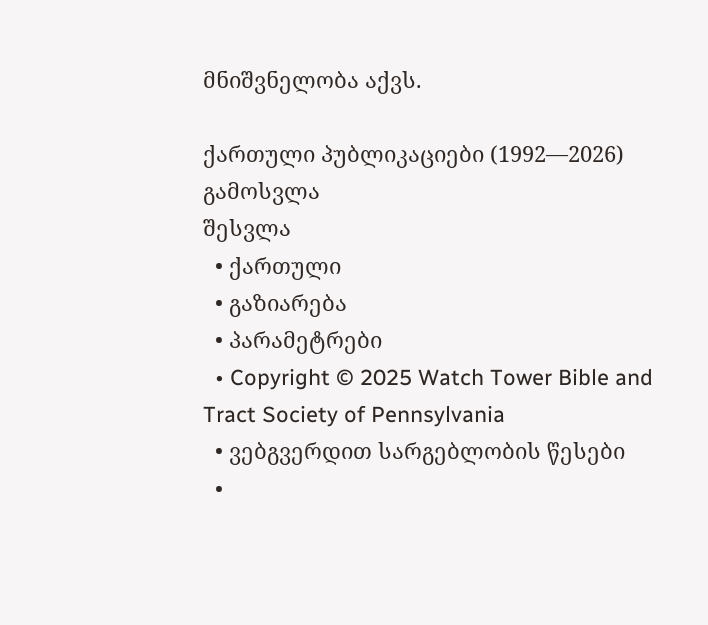მნიშვნელობა აქვს.

ქართული პუბლიკაციები (1992—2026)
გამოსვლა
შესვლა
  • ქართული
  • გაზიარება
  • პარამეტრები
  • Copyright © 2025 Watch Tower Bible and Tract Society of Pennsylvania
  • ვებგვერდით სარგებლობის წესები
  •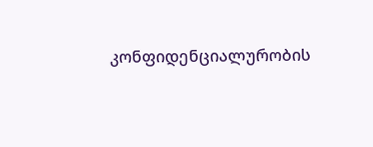კონფიდენციალურობის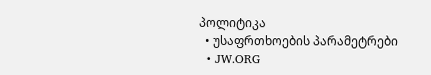პოლიტიკა
  • უსაფრთხოების პარამეტრები
  • JW.ORG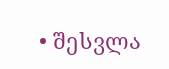• შესვლა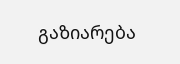გაზიარება